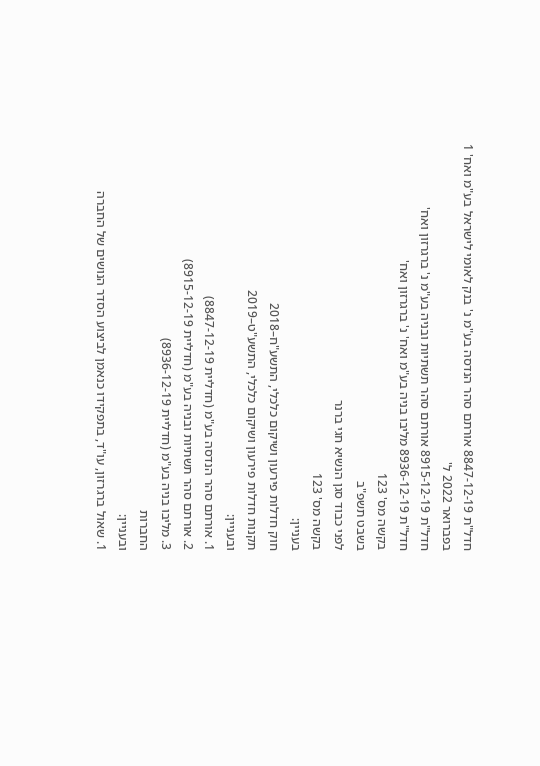חדל"ת 8847-12-19 אורתם סהר הנדסה בע"מ נ' בנק לאומי לישראל בע"מ ואח' 1 בפברואר 2022 ל'
חדל"ת 8915-12-19 אורתם סהר תשתיות ובניה בע"מ נ' ברגרזון ואח'
חדל"ת 8936-12-19 מליבו בניה בע"מ ואח' נ' ברגרזון ואח'
בקשה מס' 123
בשבט תשפ"ב
לפני כבוד סגן הנשיא חגי ברנר
בקשה מס' 123
בעניין:
חוק חדלות פירעון ושיקום כלכלי, התשע"ח–2018
תקנות חדלות פירעון ושיקום כלכלי, התשע"ט–2019
ובעניין:
1. אורתם סהר הנדסה בע"מ (חדליית 8847-12-19)
2. אורתם סהר תשתיות ובניה בע"מ (חדליית 8915-12-19)
3. מליבו בניה בע"מ (חדליית 8936-12-19)
החברות
ובעניין:
1. שאול ברגרזון, עו"ד, בתפקידו כנאמן לביצוע הסדר הנושים של החברה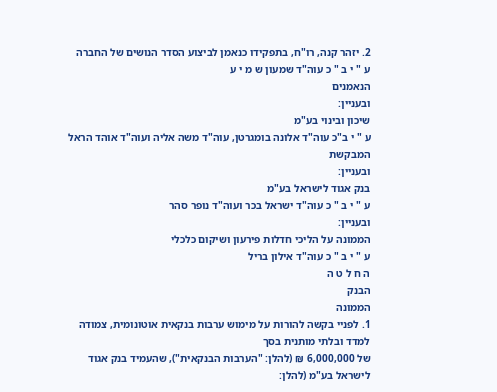2. יזהר קנה, רו"ח, בתפקידו כנאמן לביצוע הסדר הנושים של החברה
ע " י ב " כ עוה"ד שמעון ש מ י ע
הנאמנים
ובעניין:
שיכון ובינוי בע"מ
ע " י ב"כ עוה"ד אלונה בומגרטן, עוה"ד משה אליה ועוה"ד אוהד הראל
המבקשת
ובעניין:
בנק אגוד לישראל בע"מ
ע " י ב " כ עוה"ד ישראל בכר ועוה"ד נופר סהר
ובעניין:
הממונה על הליכי חדלות פירעון ושיקום כלכלי
ע " י ב " כ עוה"ד אילון בריל
ה ח ל ט ה
הבנק
הממונה
1. לפניי בקשה להורות על מימוש ערבות בנקאית אוטונומית, צמודה למדד ובלתי מותנית בסך
של 6,000,000 ₪ (להלן: "הערבות הבנקאית"), שהעמיד בנק אגוד לישראל בע"מ (להלן: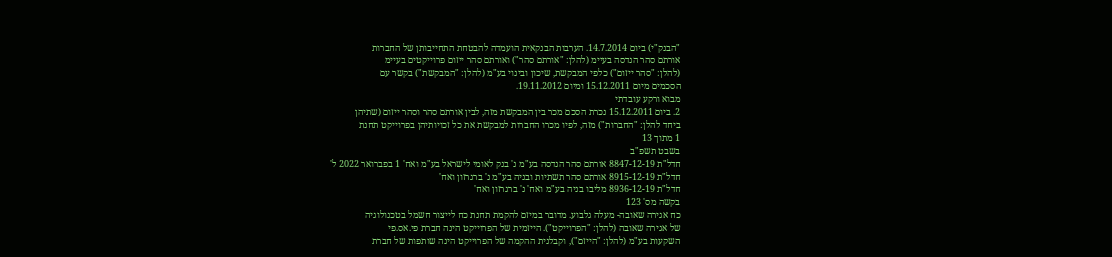"הבנק"י) ביום 14.7.2014. הערבות הבנקאית הועמדה להבטחת התחייבותן של החברות
אורתם סהר הנדסה בעיימ (להלן: "אורתם סהר") ואורתם סהר ייזום פרוייקטים בעיימ
(להלן: "סהר ייזום") כלפי המבקשת, שיכון ובינוי בע"מ (להלן: "המבקשת") בקשר עם
הסכמים מיום 15.12.2011 ומיום 19.11.2012.
מבוא ורקע עובדתי
2. ביום 15.12.2011 נכרת הסכם מכר בין המבקשת מזה, לבין אורתם סהר וסהר ייזום (שתיהן
ביחד להלן: "החברות") מזה, לפיו מכרו החברות למבקשת את כל זכויותיהן בפרוייקט תחנת
1 מתוך 13
בשבט תשפ"ב
חדל"ת 8847-12-19 אורתם סהר הנדסה בע"מ נ' בנק לאומי לישראל בע"מ ואח' 1 בפברואר 2022 ל'
חדל"ת 8915-12-19 אורתם סהר תשתיות ובניה בע"מ נ' ברגרזון ואח'
חדל"ת 8936-12-19 מליבו בניה בע"מ ואח' נ' ברגרזון ואח'
בקשה מס' 123
כח אגירה שאובה- מעלה גלבוע. מדובר במיזם להקמת תחנת כח לייצור חשמל בטכנולוגיה
של אגירה שאובה (להלן: "הפרוייקט"). הייזמית של הפרוייקט הינה חברת פי.אס.פי
השקעות בע"מ (להלן: "הייזם"), וקבלנית ההקמה של הפרוייקט הינה שותפות של חברת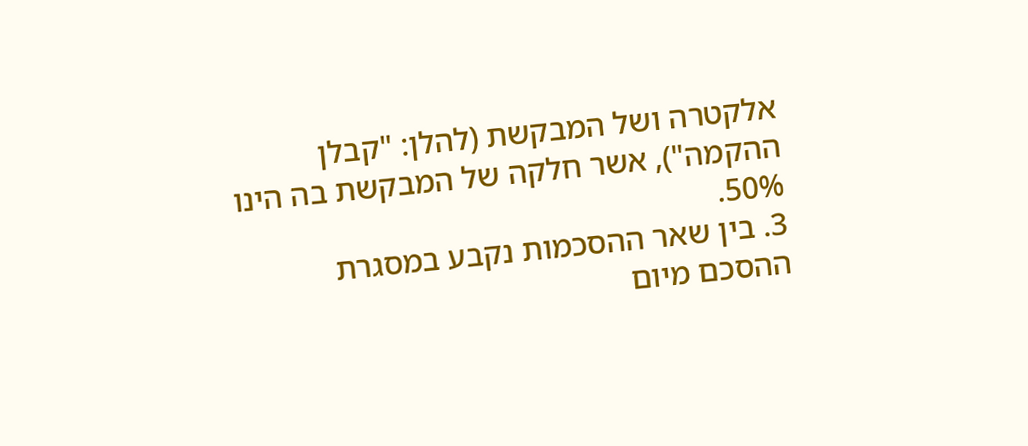אלקטרה ושל המבקשת (להלן: "קבלן ההקמה"), אשר חלקה של המבקשת בה הינו 50%.
3. בין שאר ההסכמות נקבע במסגרת ההסכם מיום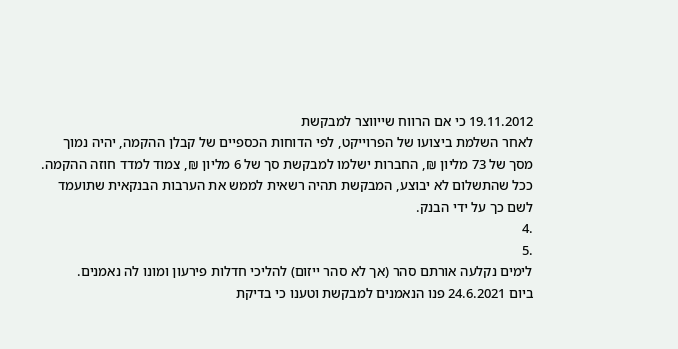19.11.2012 כי אם הרווח שייווצר למבקשת
לאחר השלמת ביצועו של הפרוייקט, לפי הדוחות הכספיים של קבלן ההקמה, יהיה נמוך
מסך של 73 מליון ₪, החברות ישלמו למבקשת סך של 6 מליון ₪, צמוד למדד חוזה ההקמה.
ככל שהתשלום לא יבוצע, המבקשת תהיה רשאית לממש את הערבות הבנקאית שתועמד
לשם כך על ידי הבנק.
.4
.5
לימים נקלעה אורתם סהר (אך לא סהר ייזום) להליכי חדלות פירעון ומונו לה נאמנים.
ביום 24.6.2021 פנו הנאמנים למבקשת וטענו כי בדיקת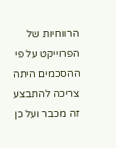הרווחיות של הפרוייקט על פי
ההסכמים היתה צריכה להתבצע זה מכבר ועל כן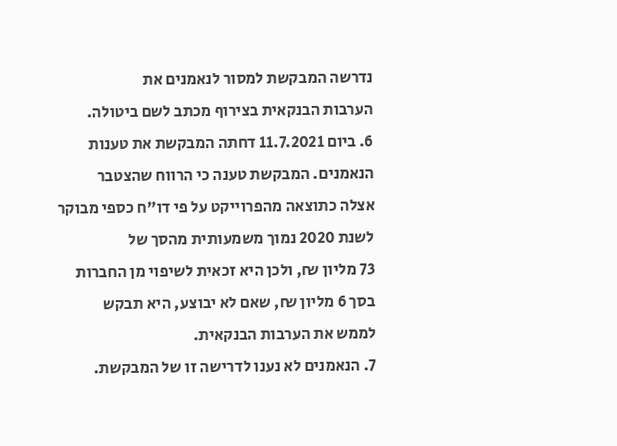נדרשה המבקשת למסור לנאמנים את
הערבות הבנקאית בצירוף מכתב לשם ביטולה.
6. ביום 11.7.2021 דחתה המבקשת את טענות הנאמנים. המבקשת טענה כי הרווח שהצטבר
אצלה כתוצאה מהפרוייקט על פי דו"ח כספי מבוקר לשנת 2020 נמוך משמעותית מהסך של
73 מליון ₪, ולכן היא זכאית לשיפוי מן החברות בסך 6 מליון ₪, שאם לא יבוצע, היא תבקש
לממש את הערבות הבנקאית.
7. הנאמנים לא נענו לדרישה זו של המבקשת.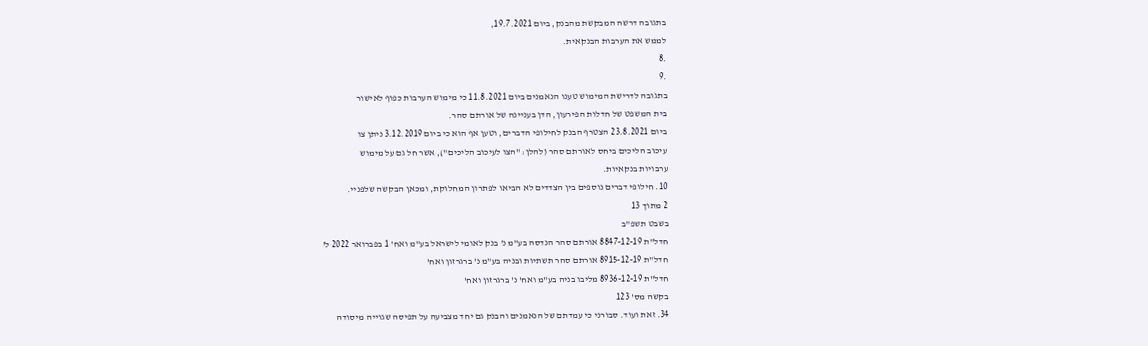בתגובה דרשה המבקשת מהבנק, ביום 19.7.2021,
לממש את הערבות הבנקאית.
.8
.9
בתגובה לדרישת המימוש טענו הנאמנים ביום 11.8.2021 כי מימוש הערבות כפוף לאישור
בית המשפט של חדלות הפירעון, הדן בעניינה של אורתם סהר.
ביום 23.8.2021 הצטרף הבנק לחילופי הדברים, וטען אף הוא כי ביום 3.12.2019 ניתן צו
עיכוב הליכים ביחס לאורתם סהר (להלן: "הצו לעיכוב הליכים"), אשר חל גם על מימוש
ערבויות בנקאיות.
10. חילופי דברים נוספים בין הצדדים לא הביאו לפתרון המחלוקת, ומכאן הבקשה שלפניי.
2 מתוך 13
בשבט תשפ"ב
חדל"ת 8847-12-19 אורתם סהר הנדסה בע"מ נ' בנק לאומי לישראל בע"מ ואח' 1 בפברואר 2022 ל'
חדל"ת 8915-12-19 אורתם סהר תשתיות ובניה בע"מ נ' ברגרזון ואח'
חדל"ת 8936-12-19 מליבו בניה בע"מ ואח' נ' ברגרזון ואח'
בקשה מס' 123
34. זאת ועוד. סבורני כי עמדתם של הנאמנים והבנק גם יחד מצביעה על תפיסה שגוייה מיסודה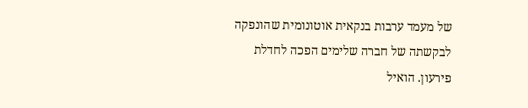של מעמד ערבות בנקאית אוטונומית שהונפקה לבקשתה של חברה שלימים הפכה לחדלת
פירעון. הואיל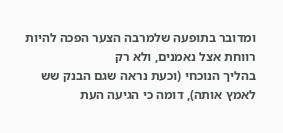ומדובר בתופעה שלמרבה הצער הפכה להיות רווחת אצל נאמנים, ולא רק
בהליך הנוכחי (וכעת נראה שגם הבנק שש לאמץ אותה), דומה כי הגיעה העת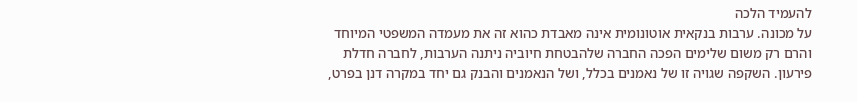להעמיד הלכה
על מכונה. ערבות בנקאית אוטונומית אינה מאבדת כהוא זה את מעמדה המשפטי המיוחד
והרם רק משום שלימים הפכה החברה שלהבטחת חיוביה ניתנה הערבות, לחברה חדלת
פירעון. השקפה שגויה זו של נאמנים בכלל, ושל הנאמנים והבנק גם יחד במקרה דנן בפרט,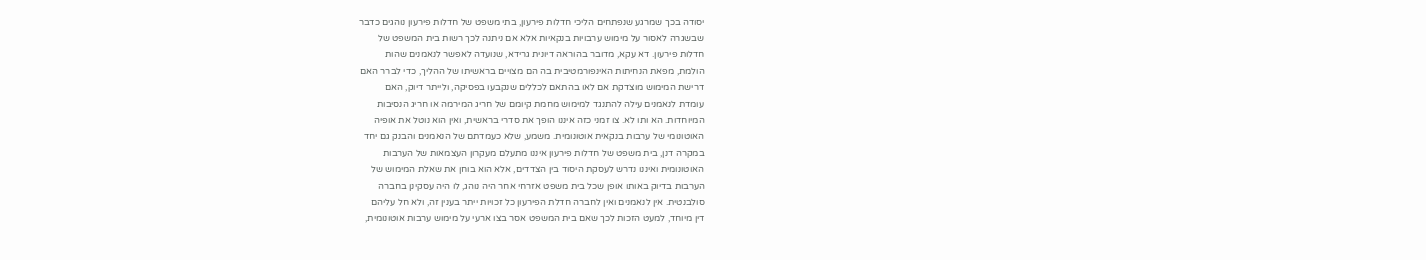יסודה בכך שמרגע שנפתחים הליכי חדלות פירעון, בתי משפט של חדלות פירעון נוהגים כדבר
שבשגרה לאסור על מימוש ערבויות בנקאיות אלא אם ניתנה לכך רשות בית המשפט של
חדלות פירעון. דא עקא, מדובר בהוראה דיונית גרידא, שנועדה לאפשר לנאמנים שהות
הולמת, מפאת הנחיתות האינפורמטיבית בה הם מצויים בראשיתו של ההליך, כדי לברר האם
דרישת המימוש מוצדקת אם לאו בהתאם לכללים שנקבעו בפסיקה, ולייתר דיוק, האם
עומדת לנאמנים עילה להתנגד למימוש מחמת קיומם של חריג המירמה או חריג הנסיבות
המיוחדות. הא ותו לא. צו זמני כזה איננו הופך את סדרי בראשית, ואין הוא נוטל את אופיה
האוטונומי של ערבות בנקאית אוטונומית. משמע, שלא כעמדתם של הנאמנים והבנק גם יחד
במקרה דנן, בית משפט של חדלות פירעון איננו מתעלם מעקרון העצמאות של הערבות
האוטונומית ואיננו נדרש לעסקת היסוד בין הצדדים, אלא הוא בוחן את שאלת המימוש של
הערבות בדיוק באותו אופן שכל בית משפט אזרחי אחר היה נוהג, לו היה עסקינן בחברה
סולבנטית. אין לנאמנים ואין לחברה חדלת הפירעון כל זכויות ייתר בענין זה, ולא חל עליהם
דין מיוחד, למעט הזכות לכך שאם בית המשפט אסר בצו ארעי על מימוש ערבות אוטונומית,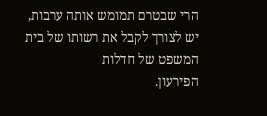הרי שבטרם תמומש אותה ערבות, יש לצורך לקבל את רשותו של בית המשפט של חדלות
הפירעון.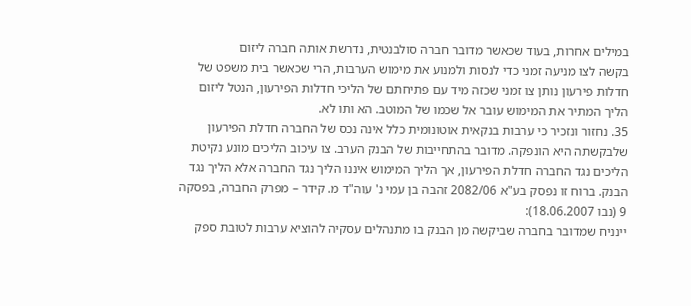במילים אחרות, בעוד שכאשר מדובר חברה סולבנטית, נדרשת אותה חברה ליזום
בקשה לצו מניעה זמני כדי לנסות ולמנוע את מימוש הערבות, הרי שכאשר בית משפט של
חדלות פירעון נותן צו זמני שכזה מיד עם פתיחתם של הליכי חדלות הפירעון, הנטל ליזום
הליך המתיר את המימוש עובר אל שכמו של המוטב. הא ותו לא.
35. נחזור ונזכיר כי ערבות בנקאית אוטונומית כלל אינה נכס של החברה חדלת הפירעון
שלבקשתה היא הונפקה. מדובר בהתחייבות של הבנק הערב. צו עיכוב הליכים מונע נקיטת
הליכים נגד החברה חדלת הפירעון, אך הליך המימוש איננו הליך נגד החברה אלא הליך נגד
הבנק. ברוח זו נפסק בע"א 2082/06 זהבה בן עמי נ' עוה"ד מ. קידר – מפרק החברה, בפסקה
9 (נבו 18.06.2007):
יינניח שמדובר בחברה שביקשה מן הבנק בו מתנהלים עסקיה להוציא ערבות לטובת ספק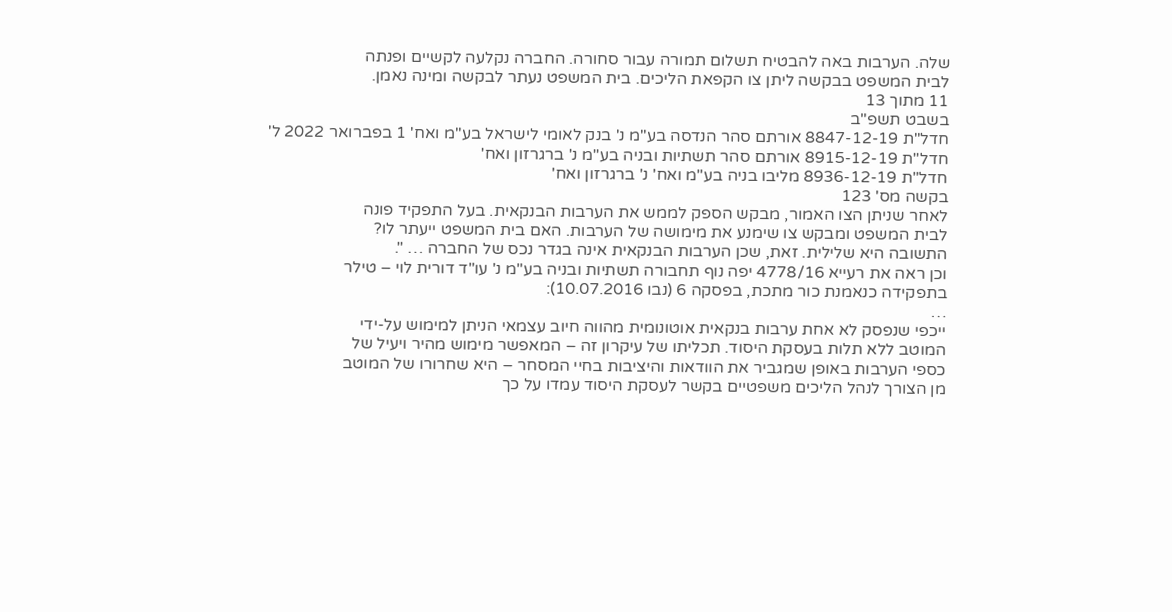שלה. הערבות באה להבטיח תשלום תמורה עבור סחורה. החברה נקלעה לקשיים ופנתה
לבית המשפט בבקשה ליתן צו הקפאת הליכים. בית המשפט נעתר לבקשה ומינה נאמן.
11 מתוך 13
בשבט תשפ"ב
חדל"ת 8847-12-19 אורתם סהר הנדסה בע"מ נ' בנק לאומי לישראל בע"מ ואח' 1 בפברואר 2022 ל'
חדל"ת 8915-12-19 אורתם סהר תשתיות ובניה בע"מ נ' ברגרזון ואח'
חדל"ת 8936-12-19 מליבו בניה בע"מ ואח' נ' ברגרזון ואח'
בקשה מס' 123
לאחר שניתן הצו האמור, מבקש הספק לממש את הערבות הבנקאית. בעל התפקיד פונה
לבית המשפט ומבקש צו שימנע את מימושה של הערבות. האם בית המשפט ייעתר לו?
התשובה היא שלילית. זאת, שכן הערבות הבנקאית אינה בגדר נכס של החברה … ".
וכן ראה את רעייא 4778/16 יפה נוף תחבורה תשתיות ובניה בע"מ נ' עו"ד דורית לוי – טילר
בתפקידה כנאמנת כור מתכת, בפסקה 6 (נבו 10.07.2016):
…
ייכפי שנפסק לא אחת ערבות בנקאית אוטונומית מהווה חיוב עצמאי הניתן למימוש על-ידי
המוטב ללא תלות בעסקת היסוד. תכליתו של עיקרון זה – המאפשר מימוש מהיר ויעיל של
כספי הערבות באופן שמגביר את הוודאות והיציבות בחיי המסחר – היא שחרורו של המוטב
מן הצורך לנהל הליכים משפטיים בקשר לעסקת היסוד עמדו על כך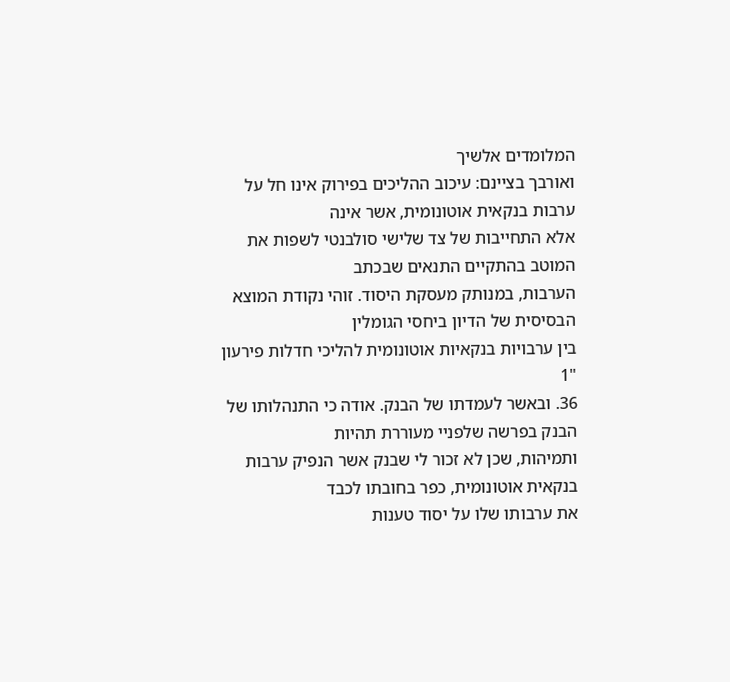המלומדים אלשיך
ואורבך בציינם: עיכוב ההליכים בפירוק אינו חל על ערבות בנקאית אוטונומית, אשר אינה
אלא התחייבות של צד שלישי סולבנטי לשפות את המוטב בהתקיים התנאים שבכתב
הערבות, במנותק מעסקת היסוד. זוהי נקודת המוצא הבסיסית של הדיון ביחסי הגומלין
בין ערבויות בנקאיות אוטונומית להליכי חדלות פירעון
"1
36. ובאשר לעמדתו של הבנק. אודה כי התנהלותו של הבנק בפרשה שלפניי מעוררת תהיות
ותמיהות, שכן לא זכור לי שבנק אשר הנפיק ערבות בנקאית אוטונומית, כפר בחובתו לכבד
את ערבותו שלו על יסוד טענות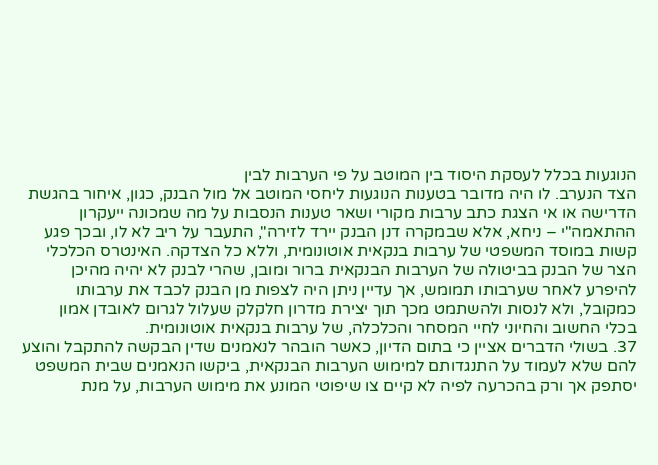הנוגעות בכלל לעסקת היסוד בין המוטב על פי הערבות לבין
הצד הנערב. לו היה מדובר בטענות הנוגעות ליחסי המוטב אל מול הבנק, כגון, איחור בהגשת
הדרישה או אי הצגת כתב ערבות מקורי ושאר טענות הנסבות על מה שמכונה ייעקרון
ההתאמה"י – ניחא, אלא שבמקרה דנן הבנק יירד לזירה", התעבר על ריב לא לו, ובכך פגע
קשות במוסד המשפטי של ערבות בנקאית אוטונומית, וללא כל הצדקה. האינטרס הכלכלי
הצר של הבנק בביטולה של הערבות הבנקאית ברור ומובן, שהרי לבנק לא יהיה מהיכן
להיפרע לאחר שערבותו תמומש, אך עדיין ניתן היה לצפות מן הבנק לכבד את ערבותו
כמקובל, ולא לנסות ולהשתמט מכך תוך יצירת מדרון חלקלק שעלול לגרום לאובדן אמון
בכלי החשוב והחיוני לחיי המסחר והכלכלה, של ערבות בנקאית אוטונומית.
37. בשולי הדברים אציין כי בתום הדיון, כאשר הובהר לנאמנים שדין הבקשה להתקבל והוצע
להם שלא לעמוד על התנגדותם למימוש הערבות הבנקאית, ביקשו הנאמנים שבית המשפט
יסתפק אך ורק בהכרעה לפיה לא קיים צו שיפוטי המונע את מימוש הערבות, על מנת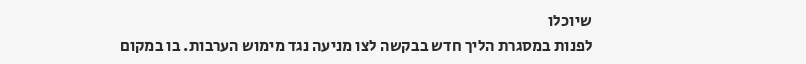שיוכלו
לפנות במסגרת הליך חדש בבקשה לצו מניעה נגד מימוש הערבות. בו במקום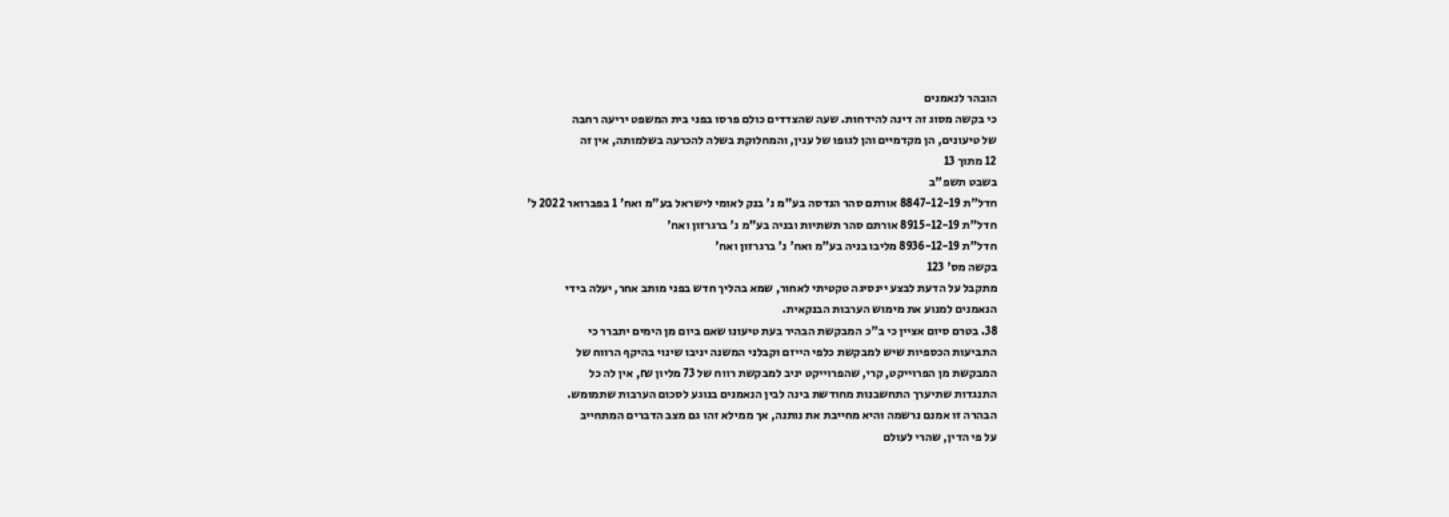הובהר לנאמנים
כי בקשה מסוג זה דינה להידחות. שעה שהצדדים כולם פרסו בפני בית המשפט יריעה רחבה
של טיעונים, הן מקדמיים והן לגופו של ענין, והמחלוקת בשלה להכרעה בשלמותה, אין זה
12 מתוך 13
בשבט תשפ"ב
חדל"ת 8847-12-19 אורתם סהר הנדסה בע"מ נ' בנק לאומי לישראל בע"מ ואח' 1 בפברואר 2022 ל'
חדל"ת 8915-12-19 אורתם סהר תשתיות ובניה בע"מ נ' ברגרזון ואח'
חדל"ת 8936-12-19 מליבו בניה בע"מ ואח' נ' ברגרזון ואח'
בקשה מס' 123
מתקבל על הדעת לבצע יינסיגה טקטיתי לאחור, שמא בהליך חדש בפני מותב אחר, יעלה בידי
הנאמנים למנוע את מימוש הערבות הבנקאית.
38. בטרם סיום אציין כי ב"כ המבקשת הבהיר בעת טיעונו שאם ביום מן הימים יתברר כי
התביעות הכספיות שיש למבקשת כלפי הייזם וקבלני המשנה יניבו שינוי בהיקף הרווח של
המבקשת מן הפרוייקט, קרי, שהפרוייקט יניב למבקשת רווח של 73 מליון ₪, אין לה כל
התנגדות שתיערך התחשבנות מחודשת בינה לבין הנאמנים בנוגע לסכום הערבות שתמומש.
הבהרה זו אמנם נרשמה והיא מחייבת את נותנה, אך ממילא זהו גם מצב הדברים המתחייב
על פי הדין, שהרי לעולם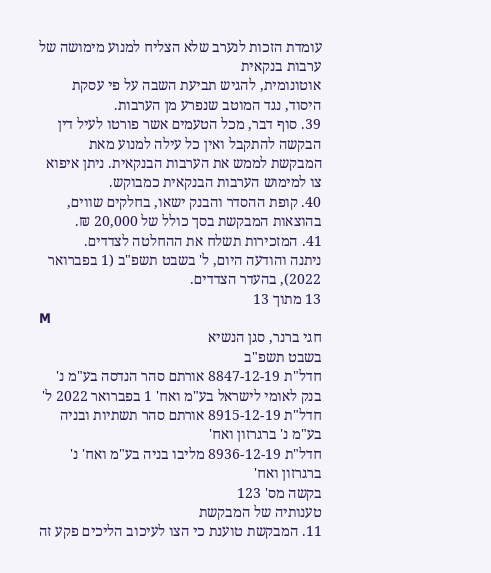עומדת הזכות לנערב שלא הצליח למנוע מימושה של ערבות בנקאית
אוטונומית, להגיש תביעת השבה על פי עסקת היסוד, נגד המוטב שנפרע מן הערבות.
39. סוף דבר, מכל הטעמים אשר פורטו לעיל דין הבקשה להתקבל ואין כל עילה למנוע מאת
המבקשת לממש את הערבות הבנקאית. ניתן איפוא צו למימוש הערבות הבנקאית כמבוקש.
40. קופת ההסדר והבנק ישאו, בחלקים שווים, בהוצאות המבקשת בסך כולל של 20,000 ₪.
41. המזכירות תשלח את ההחלטה לצדדים.
ניתנה והודעה היום, ל' בשבט תשפ"ב (1 בפברואר 2022), בהעדר הצדדים.
13 מתוך 13
M
חגי ברנר, סגן הנשיא
בשבט תשפ"ב
חדל"ת 8847-12-19 אורתם סהר הנדסה בע"מ נ' בנק לאומי לישראל בע"מ ואח' 1 בפברואר 2022 ל'
חדל"ת 8915-12-19 אורתם סהר תשתיות ובניה בע"מ נ' ברגרזון ואח'
חדל"ת 8936-12-19 מליבו בניה בע"מ ואח' נ' ברגרזון ואח'
בקשה מס' 123
טענותיה של המבקשת
11. המבקשת טוענת כי הצו לעיכוב הליכים פקע זה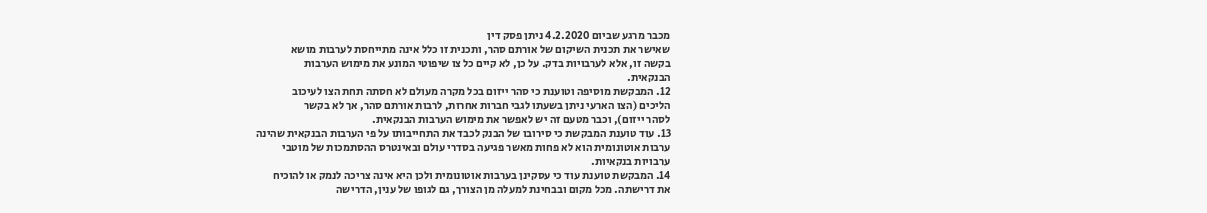מכבר מרגע שביום 4.2.2020 ניתן פסק דין
שאישר את תכנית השיקום של אורתם סהר, ותכנית זו כלל אינה מתייחסת לערבות מושא
בקשה זו, אלא לערבויות בדק. על כן, לא קיים כל צו שיפוטי המונע את מימוש הערבות
הבנקאית.
12. המבקשת מוסיפה וטוענת כי סהר ייזום בכל מקרה מעולם לא חסתה תחת הצו לעיכוב
הליכים (הצו הארעי ניתן בשעתו לגבי חברות אחרות, לרבות אורתם סהר, אך לא בקשר
לסהר ייזום), וכבר מטעם זה יש לאפשר את מימוש הערבות הבנקאית.
13. עוד טוענת המבקשת כי סירובו של הבנק לכבד את התחייבותו על פי הערבות הבנקאית שהינה
ערבות אוטונומית הוא לא פחות מאשר פגיעה בסדרי עולם ובאינטרס ההסתמכות של מוטבי
ערבויות בנקאיות.
14. המבקשת טוענת עוד כי עסקינן בערבות אוטונומית ולכן היא אינה צריכה לנמק או להוכיח
את דרישתה. מכל מקום ובבחינת למעלה מן הצורך, גם לגופו של ענין, הדרישה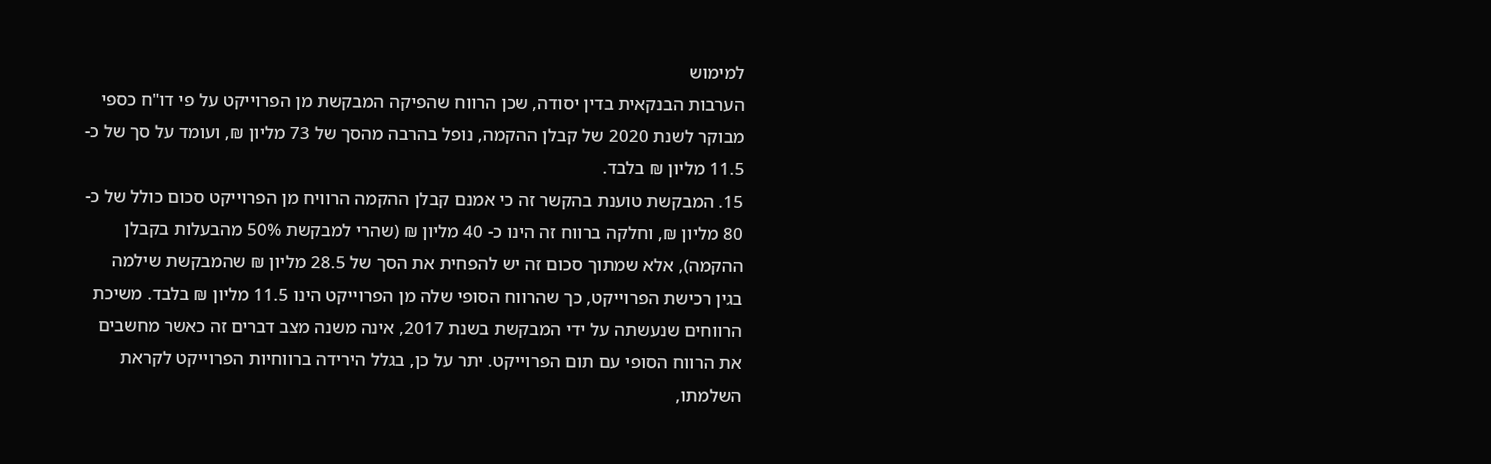למימוש
הערבות הבנקאית בדין יסודה, שכן הרווח שהפיקה המבקשת מן הפרוייקט על פי דו"ח כספי
מבוקר לשנת 2020 של קבלן ההקמה, נופל בהרבה מהסך של 73 מליון ₪, ועומד על סך של כ-
11.5 מליון ₪ בלבד.
15. המבקשת טוענת בהקשר זה כי אמנם קבלן ההקמה הרוויח מן הפרוייקט סכום כולל של כ-
80 מליון ₪, וחלקה ברווח זה הינו כ- 40 מליון ₪ (שהרי למבקשת 50% מהבעלות בקבלן
ההקמה), אלא שמתוך סכום זה יש להפחית את הסך של 28.5 מליון ₪ שהמבקשת שילמה
בגין רכישת הפרוייקט, כך שהרווח הסופי שלה מן הפרוייקט הינו 11.5 מליון ₪ בלבד. משיכת
הרווחים שנעשתה על ידי המבקשת בשנת 2017, אינה משנה מצב דברים זה כאשר מחשבים
את הרווח הסופי עם תום הפרוייקט. יתר על כן, בגלל הירידה ברווחיות הפרוייקט לקראת
השלמתו,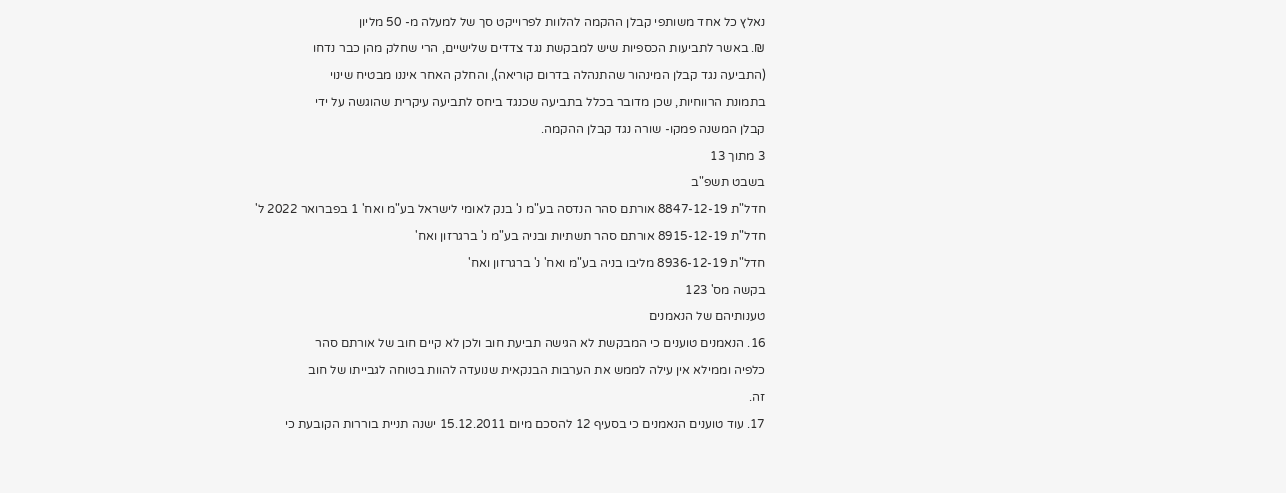נאלץ כל אחד משותפי קבלן ההקמה להלוות לפרוייקט סך של למעלה מ- 50 מליון
₪. באשר לתביעות הכספיות שיש למבקשת נגד צדדים שלישיים, הרי שחלק מהן כבר נדחו
(התביעה נגד קבלן המינהור שהתנהלה בדרום קוריאה), והחלק האחר איננו מבטיח שינוי
בתמונת הרווחיות, שכן מדובר בכלל בתביעה שכנגד ביחס לתביעה עיקרית שהוגשה על ידי
קבלן המשנה פמקו- שורה נגד קבלן ההקמה.
3 מתוך 13
בשבט תשפ"ב
חדל"ת 8847-12-19 אורתם סהר הנדסה בע"מ נ' בנק לאומי לישראל בע"מ ואח' 1 בפברואר 2022 ל'
חדל"ת 8915-12-19 אורתם סהר תשתיות ובניה בע"מ נ' ברגרזון ואח'
חדל"ת 8936-12-19 מליבו בניה בע"מ ואח' נ' ברגרזון ואח'
בקשה מס' 123
טענותיהם של הנאמנים
16. הנאמנים טוענים כי המבקשת לא הגישה תביעת חוב ולכן לא קיים חוב של אורתם סהר
כלפיה וממילא אין עילה לממש את הערבות הבנקאית שנועדה להוות בטוחה לגבייתו של חוב
זה.
17. עוד טוענים הנאמנים כי בסעיף 12 להסכם מיום 15.12.2011 ישנה תניית בוררות הקובעת כי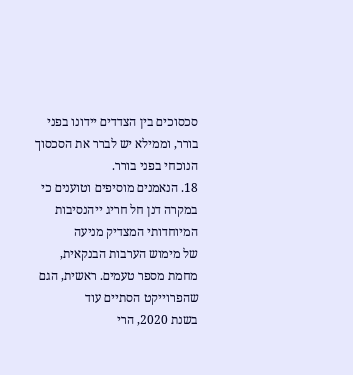סכסוכים בין הצדדים יידונו בפני בורר, וממילא יש לברר את הסכסוך הנוכחי בפני בורר.
18. הנאמנים מוסיפים וטוענים כי במקרה דנן חל חריג ייהנסיבות המיוחדותי המצדיק מניעה
של מימוש הערבות הבנקאית, מחמת מספר טעמים. ראשית, הגם שהפרוייקט הסתיים עוד
בשנת 2020, הרי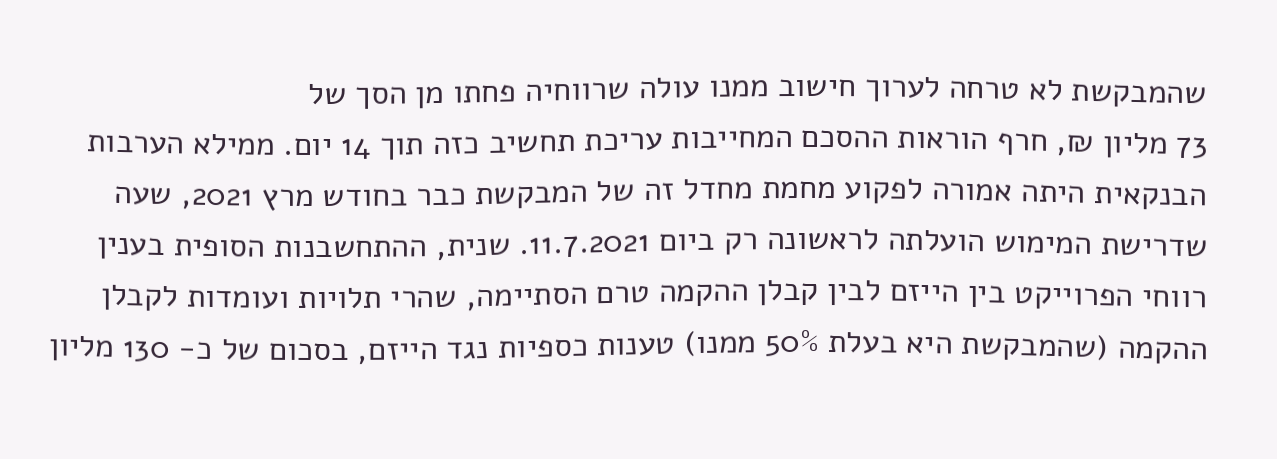שהמבקשת לא טרחה לערוך חישוב ממנו עולה שרווחיה פחתו מן הסך של
73 מליון ₪, חרף הוראות ההסכם המחייבות עריכת תחשיב כזה תוך 14 יום. ממילא הערבות
הבנקאית היתה אמורה לפקוע מחמת מחדל זה של המבקשת כבר בחודש מרץ 2021, שעה
שדרישת המימוש הועלתה לראשונה רק ביום 11.7.2021. שנית, ההתחשבנות הסופית בענין
רווחי הפרוייקט בין הייזם לבין קבלן ההקמה טרם הסתיימה, שהרי תלויות ועומדות לקבלן
ההקמה (שהמבקשת היא בעלת 50% ממנו) טענות כספיות נגד הייזם, בסכום של כ- 130 מליון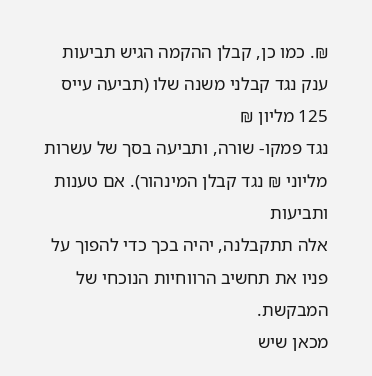₪. כמו כן, קבלן ההקמה הגיש תביעות ענק נגד קבלני משנה שלו (תביעה עייס 125 מליון ₪
נגד פמקו- שורה, ותביעה בסך של עשרות מליוני ₪ נגד קבלן המינהור). אם טענות ותביעות
אלה תתקבלנה, יהיה בכך כדי להפוך על פניו את תחשיב הרווחיות הנוכחי של המבקשת.
מכאן שיש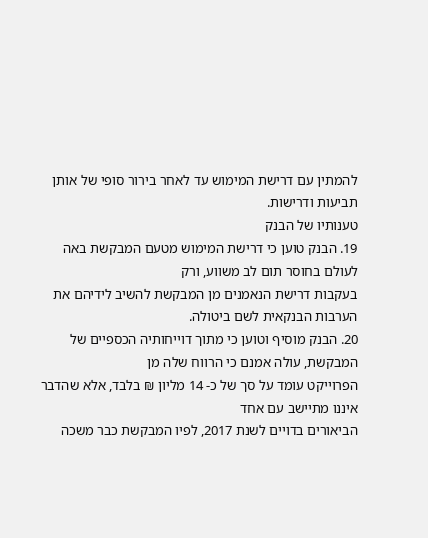להמתין עם דרישת המימוש עד לאחר בירור סופי של אותן תביעות ודרישות.
טענותיו של הבנק
19. הבנק טוען כי דרישת המימוש מטעם המבקשת באה לעולם בחוסר תום לב משווע, ורק
בעקבות דרישת הנאמנים מן המבקשת להשיב לידיהם את הערבות הבנקאית לשם ביטולה.
20. הבנק מוסיף וטוען כי מתוך דוייחותיה הכספיים של המבקשת, עולה אמנם כי הרווח שלה מן
הפרוייקט עומד על סך של כ- 14 מליון ₪ בלבד, אלא שהדבר איננו מתיישב עם אחד
הביאורים בדויים לשנת 2017, לפיו המבקשת כבר משכה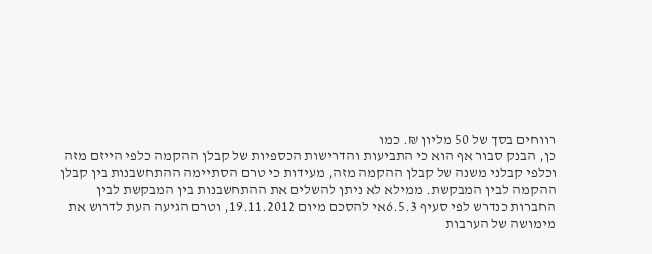רווחים בסך של 50 מליון ₪. כמו
כן, הבנק סבור אף הוא כי התביעות והדרישות הכספיות של קבלן ההקמה כלפי הייזם מזה
וכלפי קבלני משנה של קבלן ההקמה מזה, מעידות כי טרם הסתיימה ההתחשבנות בין קבלן
ההקמה לבין המבקשת. ממילא לא ניתן להשלים את ההתחשבנות בין המבקשת לבין
החברות כנדרש לפי סעיף 6.5.3אי להסכם מיום 19.11.2012, וטרם הגיעה העת לדרוש את
מימושה של הערבות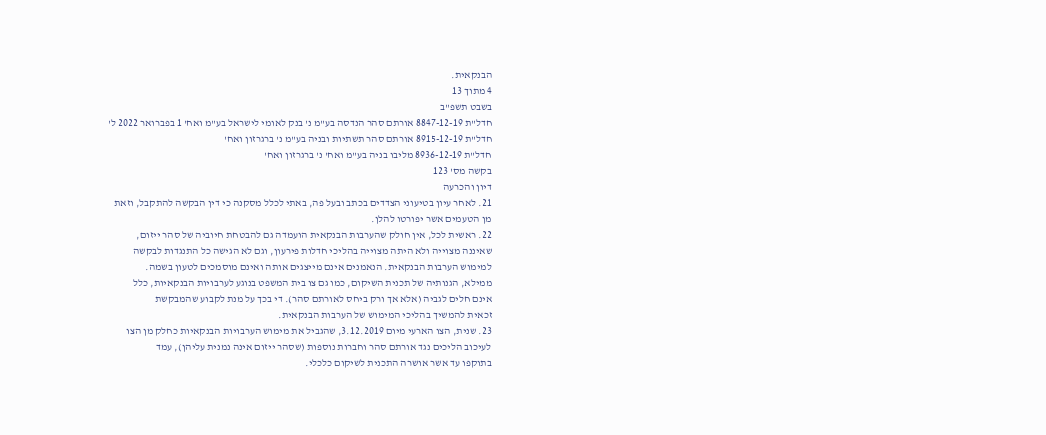הבנקאית.
4 מתוך 13
בשבט תשפ"ב
חדל"ת 8847-12-19 אורתם סהר הנדסה בע"מ נ' בנק לאומי לישראל בע"מ ואח' 1 בפברואר 2022 ל'
חדל"ת 8915-12-19 אורתם סהר תשתיות ובניה בע"מ נ' ברגרזון ואח'
חדל"ת 8936-12-19 מליבו בניה בע"מ ואח' נ' ברגרזון ואח'
בקשה מס' 123
דיון והכרעה
21. לאחר עיון בטיעוני הצדדים בכתב ובעל פה, באתי לכלל מסקנה כי דין הבקשה להתקבל, וזאת
מן הטעמים אשר יפורטו להלן.
22. ראשית לכל, אין חולק שהערבות הבנקאית הועמדה גם להבטחת חיוביה של סהר ייזום,
שאיננה מצוייה ולא היתה מצוייה בהליכי חדלות פירעון, וגם לא הגישה כל התנגדות לבקשה
למימוש הערבות הבנקאית. הנאמנים אינם מייצגים אותה ואינם מוסמכים לטעון בשמה.
ממילא, הגנותיה של תכנית השיקום, כמו גם צו בית המשפט בנוגע לערבויות הבנקאיות, כלל
אינם חלים לגביה (אלא אך ורק ביחס לאורתם סהר). די בכך על מנת לקבוע שהמבקשת
זכאית להמשיך בהליכי המימוש של הערבות הבנקאית.
23. שנית, הצו הארעי מיום 3.12.2019, שהגביל את מימוש הערבויות הבנקאיות כחלק מן הצו
לעיכוב הליכים נגד אורתם סהר וחברות נוספות (שסהר ייזום אינה נמנית עליהן), עמד
בתוקפו עד אשר אושרה התכנית לשיקום כלכלי.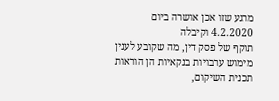מרגע שזו אכן אושרה ביום 4.2.2020 וקיבלה
תוקף של פסק דין, מה שקובע לענין מימוש ערבויות בנקאיות הן הוראות תכנית השיקום,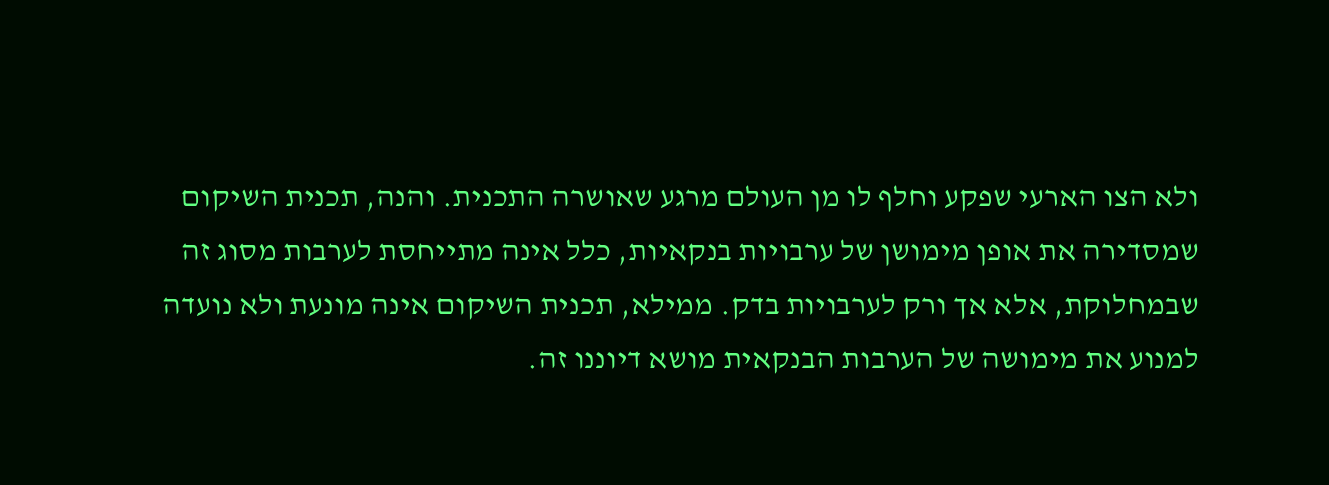ולא הצו הארעי שפקע וחלף לו מן העולם מרגע שאושרה התכנית. והנה, תכנית השיקום
שמסדירה את אופן מימושן של ערבויות בנקאיות, כלל אינה מתייחסת לערבות מסוג זה
שבמחלוקת, אלא אך ורק לערבויות בדק. ממילא, תכנית השיקום אינה מונעת ולא נועדה
למנוע את מימושה של הערבות הבנקאית מושא דיוננו זה.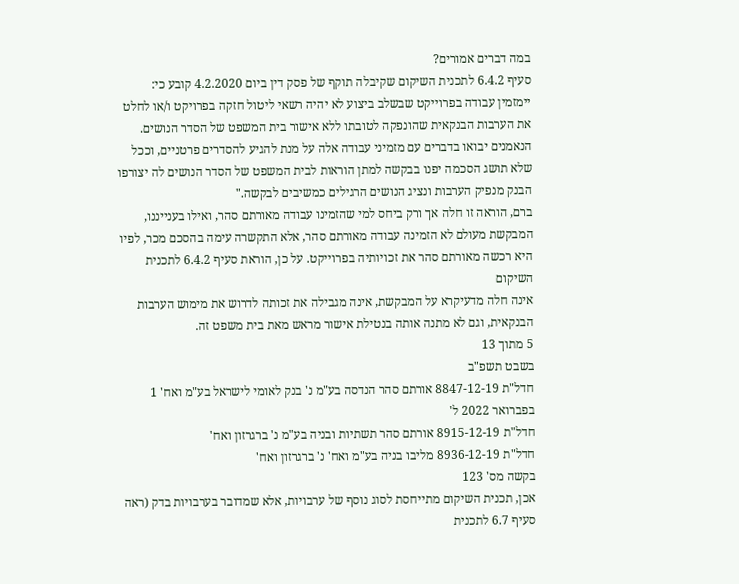במה דברים אמורים?
סעיף 6.4.2 לתכנית השיקום שקיבלה תוקף של פסק דין ביום 4.2.2020 קובע כי:
יימזמין עבודה בפרוייקט שבשלב ביצוע לא יהיה רשאי ליטול חזקה בפרויקט ו/או לחלט
את הערבות הבנקאית שהונפקה לטובתו ללא אישור בית המשפט של הסדר הנושים.
הנאמנים יבואו בדברים עם מזמיני עבודה אלה על מנת להגיע להסדרים פרטניים, וככל
שלא תושג הסכמה יפנו בבקשה למתן הוראות לבית המשפט של הסדר הנושים לה יצורפו
הבנק מנפיק הערבות ונציג הנושים הרגילים כמשיבים לבקשה."
ברם, הוראה זו חלה אך ורק ביחס למי שהזמינו עבודה מאורתם סהר, ואילו בענייננו,
המבקשת מעולם לא הזמינה עבודה מאורתם סהר, אלא התקשרה עימה בהסכם מכר, לפיו
היא רכשה מאורתם סהר את זכויותיה בפרוייקט. על כן, הוראת סעיף 6.4.2 לתכנית השיקום
אינה חלה מדעיקרא על המבקשת, אינה מגבילה את זכותה לדרוש את מימוש הערבות
הבנקאית, וגם לא מתנה אותה בנטילת אישור מראש מאת בית משפט זה.
5 מתוך 13
בשבט תשפ"ב
חדל"ת 8847-12-19 אורתם סהר הנדסה בע"מ נ' בנק לאומי לישראל בע"מ ואח' 1 בפברואר 2022 ל'
חדל"ת 8915-12-19 אורתם סהר תשתיות ובניה בע"מ נ' ברגרזון ואח'
חדל"ת 8936-12-19 מליבו בניה בע"מ ואח' נ' ברגרזון ואח'
בקשה מס' 123
אכן, תכנית השיקום מתייחסת לסוג נוסף של ערבויות, אלא שמדובר בערבויות בדק (ראה
סעיף 6.7 לתכנית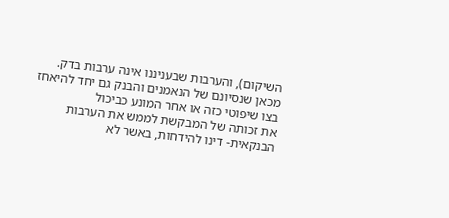השיקום), והערבות שבעניננו אינה ערבות בדק.
מכאן שנסיונם של הנאמנים והבנק גם יחד להיאחז בצו שיפוטי כזה או אחר המונע כביכול
את זכותה של המבקשת לממש את הערבות הבנקאית- דינו להידחות, באשר לא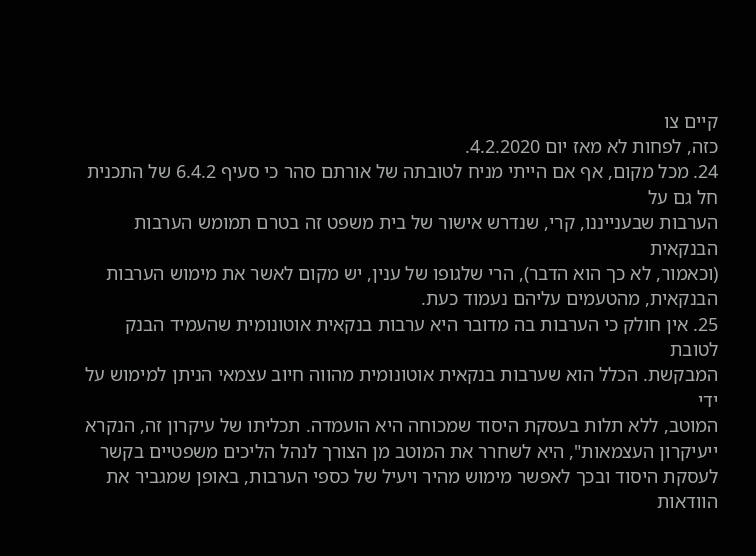קיים צו
כזה, לפחות לא מאז יום 4.2.2020.
24. מכל מקום, אף אם הייתי מניח לטובתה של אורתם סהר כי סעיף 6.4.2 של התכנית חל גם על
הערבות שבענייננו, קרי, שנדרש אישור של בית משפט זה בטרם תמומש הערבות הבנקאית
(וכאמור, לא כך הוא הדבר), הרי שלגופו של ענין, יש מקום לאשר את מימוש הערבות
הבנקאית, מהטעמים עליהם נעמוד כעת.
25. אין חולק כי הערבות בה מדובר היא ערבות בנקאית אוטונומית שהעמיד הבנק לטובת
המבקשת. הכלל הוא שערבות בנקאית אוטונומית מהווה חיוב עצמאי הניתן למימוש על ידי
המוטב, ללא תלות בעסקת היסוד שמכוחה היא הועמדה. תכליתו של עיקרון זה, הנקרא
ייעיקרון העצמאות", היא לשחרר את המוטב מן הצורך לנהל הליכים משפטיים בקשר
לעסקת היסוד ובכך לאפשר מימוש מהיר ויעיל של כספי הערבות, באופן שמגביר את הוודאות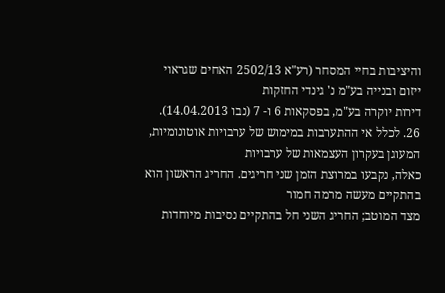והיציבות בחיי המסחר (רע"א 2502/13 האחים שגראוי ייזום ובנייה בע"מ נ' גינדי החזקות
דירות יוקרה בע"מ, בפסקאות 6 ו- 7 (נבו 14.04.2013).
26. לכלל אי ההתערבות במימוש של ערבויות אוטונומיות, המעוגן בעקרון העצמאות של ערבויות
כאלה, נקבעו במרוצת הזמן שני חריגים. החריג הראשון הוא בהתקיים מעשה מרמה חמור
מצד המוטב; החריג השני חל בהתקיים נסיבות מיוחדות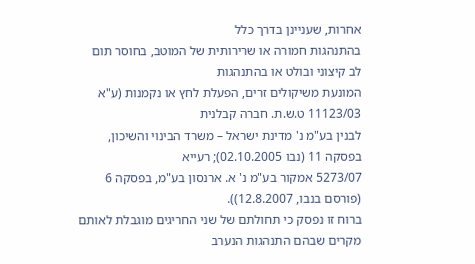אחרות, שעניינן בדרך כלל
בהתנהגות חמורה או שרירותית של המוטב, בחוסר תום לב קיצוני ובולט או בהתנהגות
המונעת משיקולים זרים, הפעלת לחץ או נקמנות (ע"א 11123/03 ט.ש.ת. חברה קבלנית
לבנין בע"מ נ' מדינת ישראל – משרד הבינוי והשיכון, בפסקה 11 (נבו 02.10.2005); רעייא
5273/07 אמקור בע"מ נ' א. ארנסון בע"מ, בפסקה 6 (פורסם בנבו, 12.8.2007)).
ברוח זו נפסק כי תחולתם של שני החריגים מוגבלת לאותם מקרים שבהם התנהגות הנערב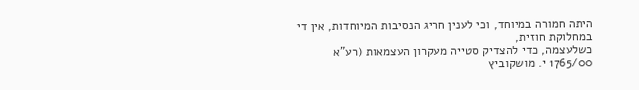היתה חמורה במיוחד, וכי לענין חריג הנסיבות המיוחדות, אין די במחלוקת חוזית,
כשלעצמה, כדי להצדיק סטייה מעקרון העצמאות (רע"א 1765/00 י. מושקוביץ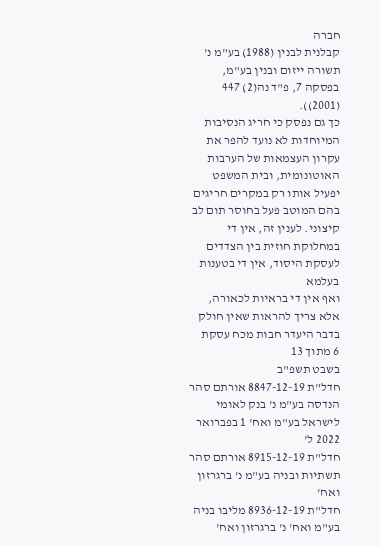חברה
קבלנית לבנין (1988) בע"מ נ' תשורה ייזום ובנין בע"מ, בפסקה 7, פ"ד נה(2) 447 (2001)).
כך גם נפסק כי חריג הנסיבות המיוחדות לא נועד להפר את עקרון העצמאות של הערבות
האוטונומית, ובית המשפט יפעיל אותו רק במקרים חריגים בהם המוטב פעל בחוסר תום לב
קיצוני. לענין זה, אין די במחלוקת חוזית בין הצדדים לעסקת היסוד, אין די בטענות בעלמא
ואף אין די בראיות לכאורה, אלא צריך להראות שאין חולק בדבר היעדר חבות מכח עסקת
6 מתוך 13
בשבט תשפ"ב
חדל"ת 8847-12-19 אורתם סהר הנדסה בע"מ נ' בנק לאומי לישראל בע"מ ואח' 1 בפברואר 2022 ל'
חדל"ת 8915-12-19 אורתם סהר תשתיות ובניה בע"מ נ' ברגרזון ואח'
חדל"ת 8936-12-19 מליבו בניה בע"מ ואח' נ' ברגרזון ואח'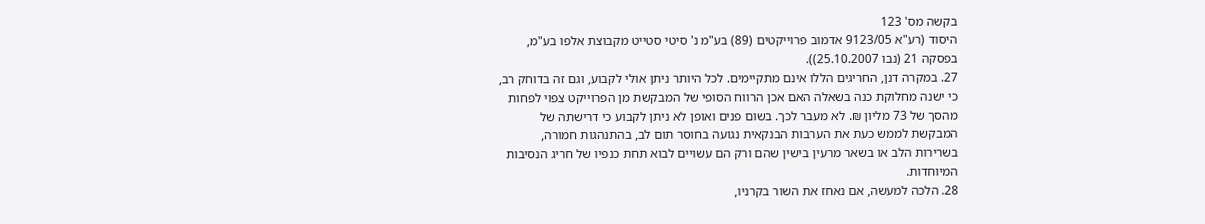בקשה מס' 123
היסוד (רע"א 9123/05 אדמוב פרוייקטים (89) בע"מ נ' סיטי סטייט מקבוצת אלפו בע"מ,
בפסקה 21 (נבו 25.10.2007)).
27. במקרה דנן, החריגים הללו אינם מתקיימים. לכל היותר ניתן אולי לקבוע, וגם זה בדוחק רב,
כי ישנה מחלוקת כנה בשאלה האם אכן הרווח הסופי של המבקשת מן הפרוייקט צפוי לפחות
מהסך של 73 מליון ₪. לא מעבר לכך. בשום פנים ואופן לא ניתן לקבוע כי דרישתה של
המבקשת לממש כעת את הערבות הבנקאית נגועה בחוסר תום לב, בהתנהגות חמורה,
בשרירות הלב או בשאר מרעין בישין שהם ורק הם עשויים לבוא תחת כנפיו של חריג הנסיבות
המיוחדות.
28. הלכה למעשה, אם נאחז את השור בקרניו,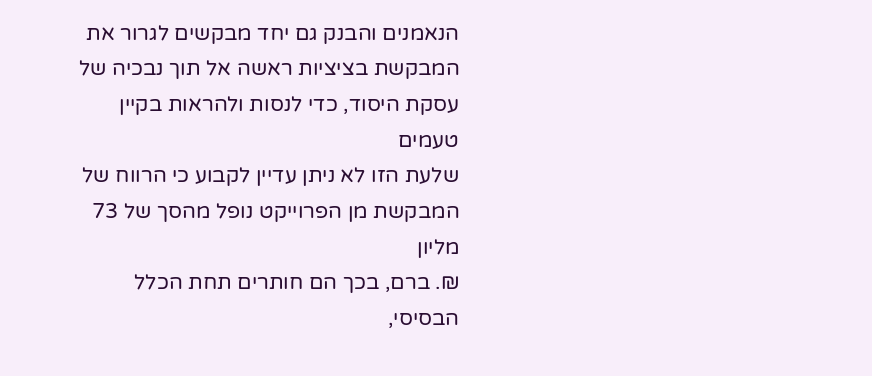הנאמנים והבנק גם יחד מבקשים לגרור את
המבקשת בציציות ראשה אל תוך נבכיה של עסקת היסוד, כדי לנסות ולהראות בקיין טעמים
שלעת הזו לא ניתן עדיין לקבוע כי הרווח של המבקשת מן הפרוייקט נופל מהסך של 73 מליון
₪. ברם, בכך הם חותרים תחת הכלל הבסיסי,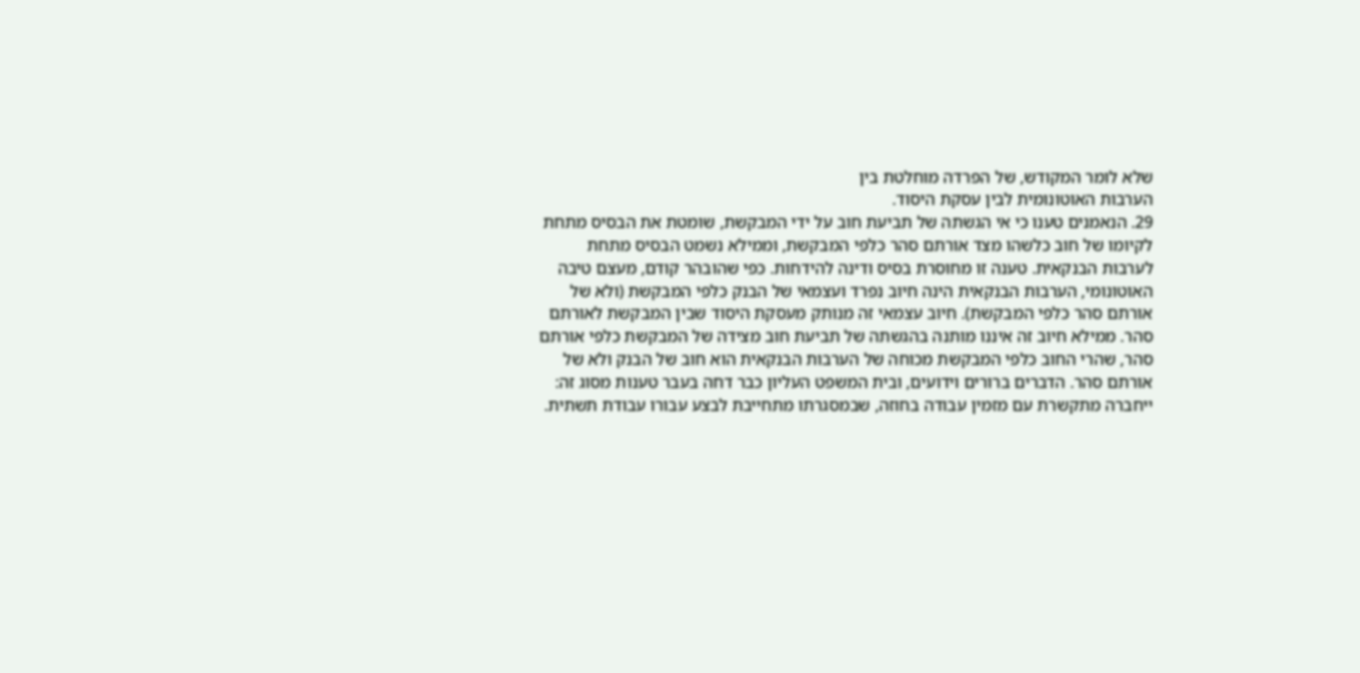שלא לומר המקודש, של הפרדה מוחלטת בין
הערבות האוטונומית לבין עסקת היסוד.
29. הנאמנים טענו כי אי הגשתה של תביעת חוב על ידי המבקשת, שומטת את הבסיס מתחת
לקיומו של חוב כלשהו מצד אורתם סהר כלפי המבקשת, וממילא נשמט הבסיס מתחת
לערבות הבנקאית. טענה זו מחוסרת בסיס ודינה להידחות. כפי שהובהר קודם, מעצם טיבה
האוטונומי, הערבות הבנקאית הינה חיוב נפרד ועצמאי של הבנק כלפי המבקשת (ולא של
אורתם סהר כלפי המבקשת). חיוב עצמאי זה מנותק מעסקת היסוד שבין המבקשת לאורתם
סהר. ממילא חיוב זה איננו מותנה בהגשתה של תביעת חוב מצידה של המבקשת כלפי אורתם
סהר, שהרי החוב כלפי המבקשת מכוחה של הערבות הבנקאית הוא חוב של הבנק ולא של
אורתם סהר. הדברים ברורים וידועים, ובית המשפט העליון כבר דחה בעבר טענות מסוג זה:
ייחברה מתקשרת עם מזמין עבודה בחוזה, שבמסגרתו מתחייבת לבצע עבורו עבודת תשתית.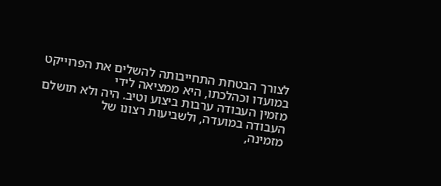לצורך הבטחת התחייבותה להשלים את הפרוייקט במועדו וכהלכתו, היא ממציאה לידי
מזמין העבודה ערבות ביצוע וטיב. היה ולא תושלם העבודה במועדה, ולשביעות רצונו של
מזמינה,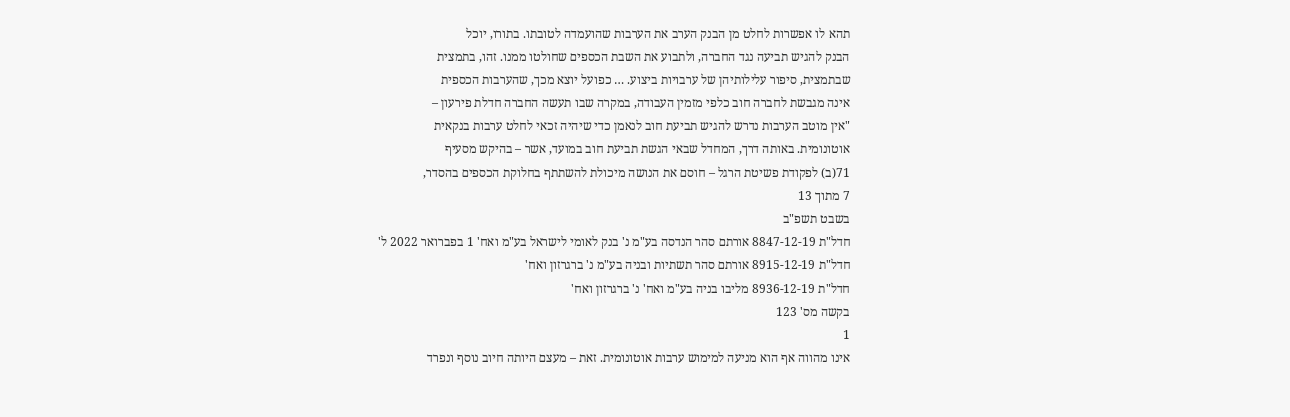תהא לו אפשרות לחלט מן הבנק הערב את הערבות שהועמדה לטובתו. בתורו, יוכל
הבנק להגיש תביעה נגד החברה, ולתבוע את השבת הכספים שחולטו ממנו. זהו, בתמצית
שבתמצית, סיפור עלילותיהן של ערבויות ביצוע. … כפועל יוצא מכך, שהערבות הכספית
אינה מגבשת לחברה חוב כלפי מזמין העבודה, במקרה שבו תעשה החברה חדלת פירעון –
"אין מוטב הערבות נדרש להגיש תביעת חוב לנאמן כדי שיהיה זכאי לחלט ערבות בנקאית
אוטונומית. באותה דרך, המחדל שבאי הגשת תביעת חוב במועד, אשר – בהיקש מסעיף
71(ב) לפקודת פשיטת הרגל – חוסם את הנושה מיכולת להשתתף בחלוקת הכספים בהסדר,
7 מתוך 13
בשבט תשפ"ב
חדל"ת 8847-12-19 אורתם סהר הנדסה בע"מ נ' בנק לאומי לישראל בע"מ ואח' 1 בפברואר 2022 ל'
חדל"ת 8915-12-19 אורתם סהר תשתיות ובניה בע"מ נ' ברגרזון ואח'
חדל"ת 8936-12-19 מליבו בניה בע"מ ואח' נ' ברגרזון ואח'
בקשה מס' 123
1
אינו מהווה אף הוא מניעה למימוש ערבות אוטונומית. זאת – מעצם היותה חיוב נוסף ונפרד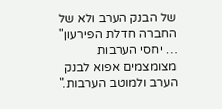של הבנק הערב ולא של החברה חדלת הפירעון" … יחסי הערבות מצומצמים אפוא לבנק
הערב ולמוטב הערבות."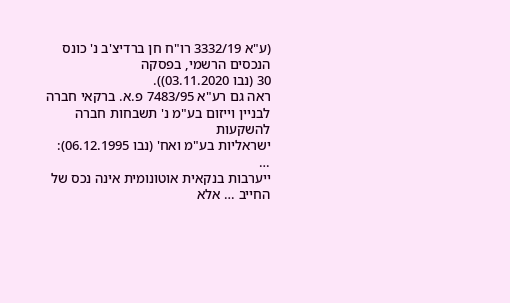(ע"א 3332/19 רו"ח חן ברדיצ'ב נ' כונס הנכסים הרשמי, בפסקה
30 (נבו 03.11.2020)).
ראה גם רע"א 7483/95 פ.א. ברקאי חברה לבניין וייזום בע"מ נ' תשבחות חברה להשקעות
ישראליות בע"מ ואח' (נבו 06.12.1995):
…
ייערבות בנקאית אוטונומית אינה נכס של החייב … אלא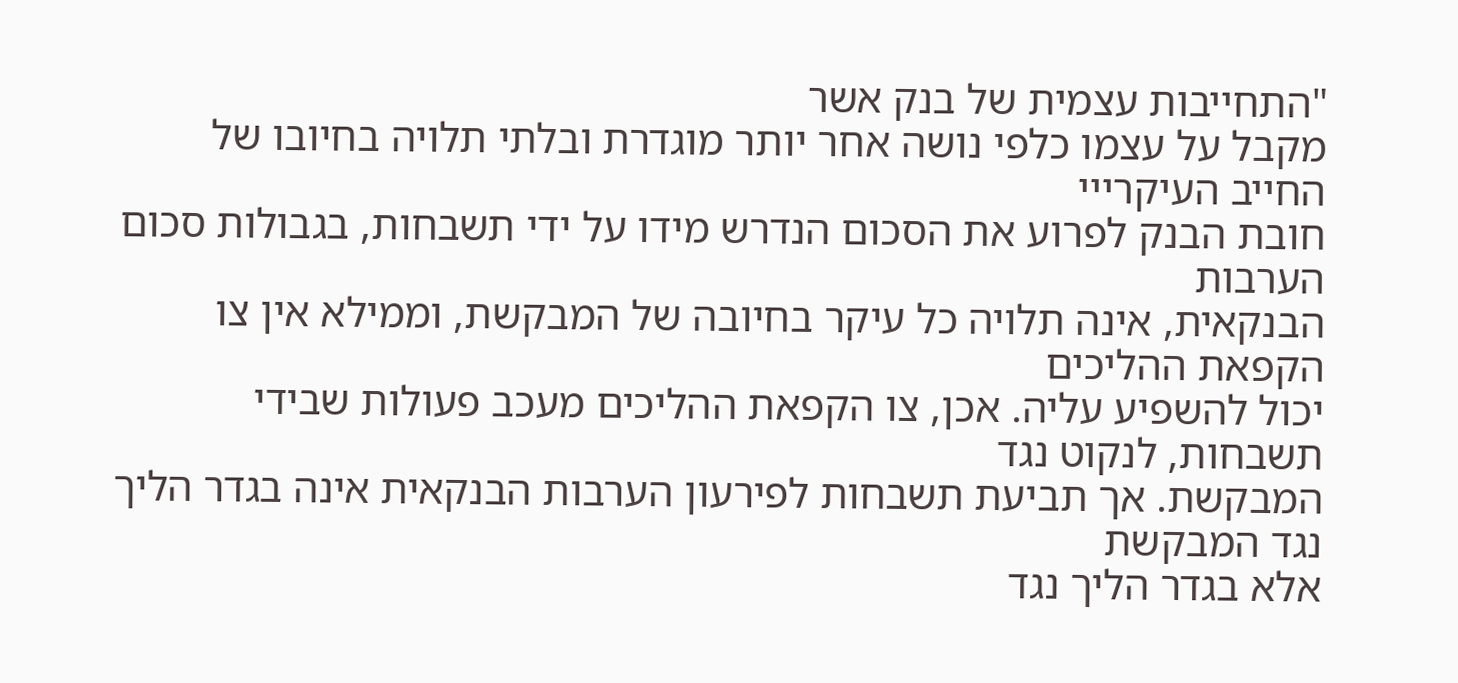"התחייבות עצמית של בנק אשר
מקבל על עצמו כלפי נושה אחר יותר מוגדרת ובלתי תלויה בחיובו של החייב העיקרייי
חובת הבנק לפרוע את הסכום הנדרש מידו על ידי תשבחות, בגבולות סכום הערבות
הבנקאית, אינה תלויה כל עיקר בחיובה של המבקשת, וממילא אין צו הקפאת ההליכים
יכול להשפיע עליה. אכן, צו הקפאת ההליכים מעכב פעולות שבידי תשבחות, לנקוט נגד
המבקשת. אך תביעת תשבחות לפירעון הערבות הבנקאית אינה בגדר הליך נגד המבקשת
אלא בגדר הליך נגד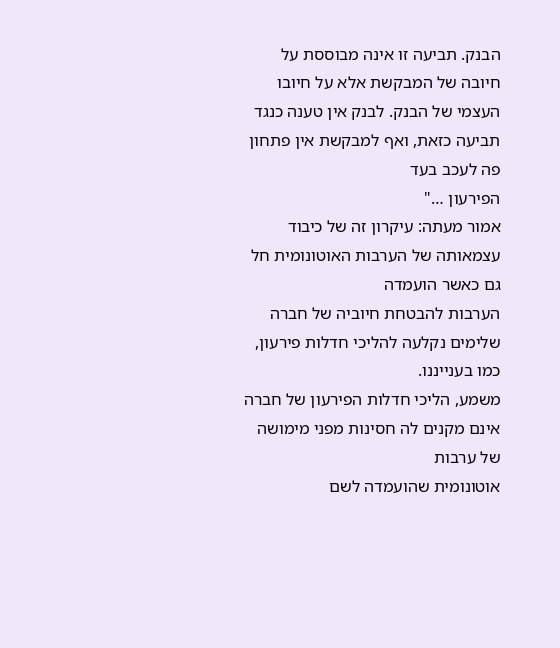הבנק. תביעה זו אינה מבוססת על חיובה של המבקשת אלא על חיובו
העצמי של הבנק. לבנק אין טענה כנגד תביעה כזאת, ואף למבקשת אין פתחון פה לעכב בעד
הפירעון …"
אמור מעתה: עיקרון זה של כיבוד עצמאותה של הערבות האוטונומית חל גם כאשר הועמדה
הערבות להבטחת חיוביה של חברה שלימים נקלעה להליכי חדלות פירעון, כמו בענייננו.
משמע, הליכי חדלות הפירעון של חברה אינם מקנים לה חסינות מפני מימושה של ערבות
אוטונומית שהועמדה לשם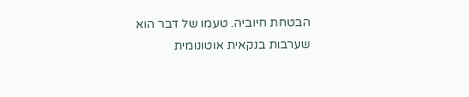הבטחת חיוביה. טעמו של דבר הוא שערבות בנקאית אוטונומית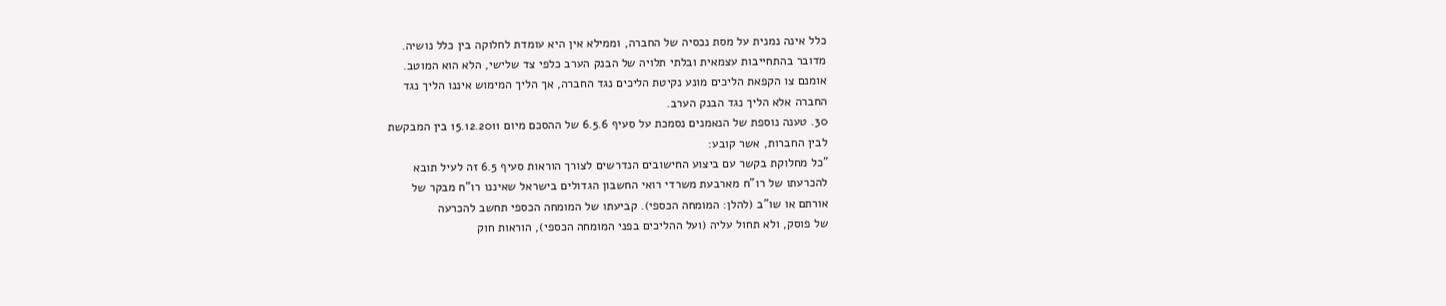כלל אינה נמנית על מסת נכסיה של החברה, וממילא אין היא עומדת לחלוקה בין כלל נושיה.
מדובר בהתחייבות עצמאית ובלתי תלויה של הבנק הערב כלפי צד שלישי, הלא הוא המוטב.
אומנם צו הקפאת הליכים מונע נקיטת הליכים נגד החברה, אך הליך המימוש איננו הליך נגד
החברה אלא הליך נגד הבנק הערב.
30. טענה נוספת של הנאמנים נסמכת על סעיף 6.5.6 של ההסכם מיום 15.12.2011 בין המבקשת
לבין החברות, אשר קובע:
"כל מחלוקת בקשר עם ביצוע החישובים הנדרשים לצורך הוראות סעיף 6.5 זה לעיל תובא
להכרעתו של רו"ח מארבעת משרדי רואי החשבון הגדולים בישראל שאיננו רו"ח מבקר של
אורתם או שו"ב (להלן: המומחה הכספי). קביעתו של המומחה הכספי תחשב להכרעה
של פוסק, ולא תחול עליה (ועל ההליכים בפני המומחה הכספי), הוראות חוק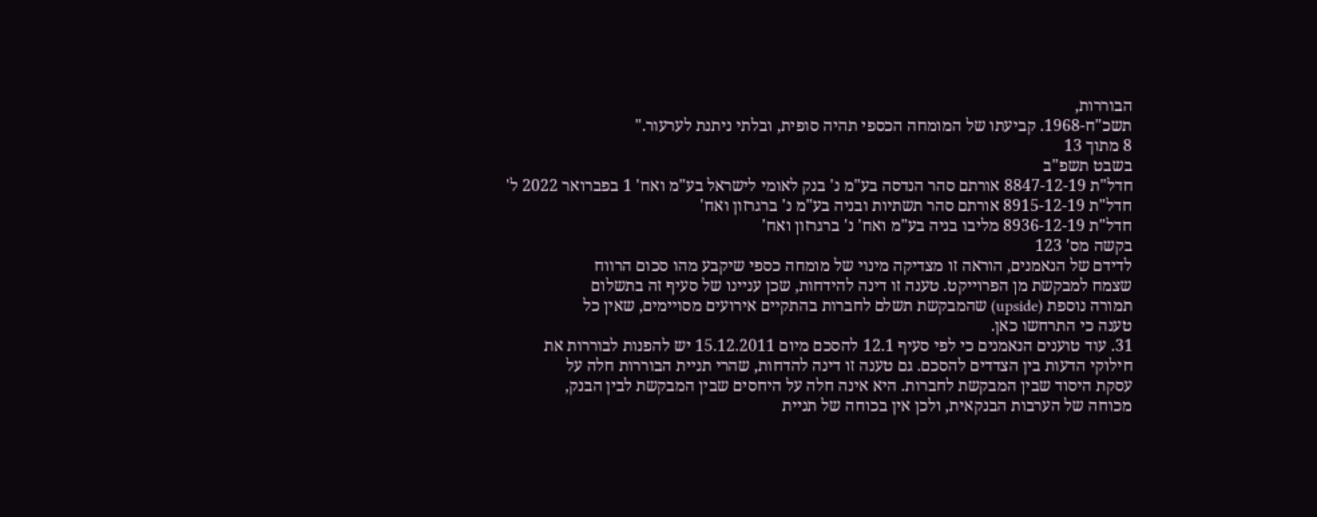הבוררות,
תשכ"ח-1968. קביעתו של המומחה הכספי תהיה סופית, ובלתי ניתנת לערעור."
8 מתוך 13
בשבט תשפ"ב
חדל"ת 8847-12-19 אורתם סהר הנדסה בע"מ נ' בנק לאומי לישראל בע"מ ואח' 1 בפברואר 2022 ל'
חדל"ת 8915-12-19 אורתם סהר תשתיות ובניה בע"מ נ' ברגרזון ואח'
חדל"ת 8936-12-19 מליבו בניה בע"מ ואח' נ' ברגרזון ואח'
בקשה מס' 123
לדידם של הנאמנים, הוראה זו מצדיקה מינוי של מומחה כספי שיקבע מהו סכום הרווח
שצמח למבקשת מן הפרוייקט. טענה זו דינה להידחות, שכן עניינו של סעיף זה בתשלום
תמורה נוספת (upside) שהמבקשת תשלם לחברות בהתקיים אירועים מסויימים, שאין כל
טענה כי התרחשו כאן.
31. עוד טוענים הנאמנים כי לפי סעיף 12.1 להסכם מיום 15.12.2011 יש להפנות לבוררות את
חילוקי הדעות בין הצדדים להסכם. גם טענה זו דינה להדחות, שהרי תניית הבוררות חלה על
עסקת היסוד שבין המבקשת לחברות. היא אינה חלה על היחסים שבין המבקשת לבין הבנק,
מכוחה של הערבות הבנקאית, ולכן אין בכוחה של תניית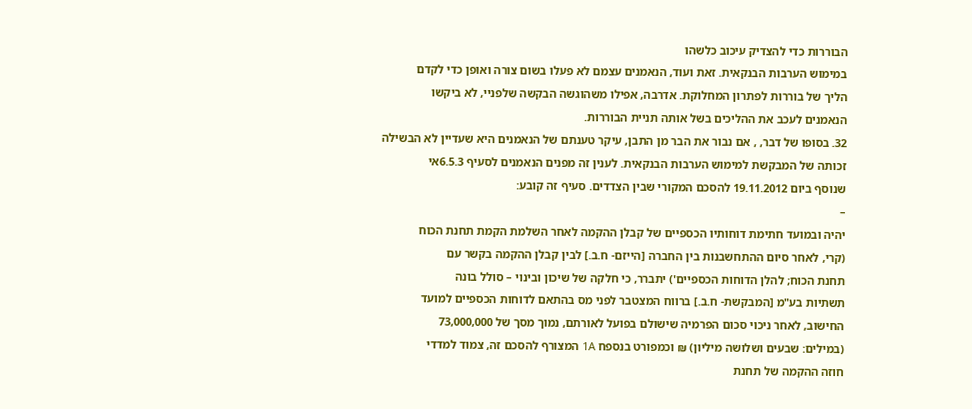הבוררות כדי להצדיק עיכוב כלשהו
במימוש הערבות הבנקאית. זאת ועוד, הנאמנים עצמם לא פעלו בשום צורה ואופן כדי לקדם
הליך של בוררות לפתרון המחלוקת. אדרבה, אפילו משהוגשה הבקשה שלפניי, לא ביקשו
הנאמנים לעכב את ההליכים בשל אותה תניית הבוררות.
32. בסופו של דבר, , אם נבור את הבר מן התבן, עיקר טענתם של הנאמנים היא שעדיין לא הבשילה
זכותה של המבקשת למימוש הערבות הבנקאית. לענין זה מפנים הנאמנים לסעיף 6.5.3אי
שנוסף ביום 19.11.2012 להסכם המקורי שבין הצדדים. סעיף זה קובע:
–
יהיה ובמועד חתימת דוחותיו הכספיים של קבלן ההקמה לאחר השלמת הקמת תחנת הכוח
(קרי, לאחר סיום ההתחשבנות בין החברה [הייזם- ח.ב.] לבין קבלן ההקמה בקשר עם
תחנת הכוח; להלן הדוחות הכספיים') יתברר, כי חלקה של שיכון ובינוי – סולל בונה
תשתיות בע"מ [המבקשת- ח.ב.] ברווח המצטבר לפני מס בהתאם לדוחות הכספיים למועד
החישוב, לאחר ניכוי סכום הפרמיה שישולם בפועל לאורתם, נמוך מסך של 73,000,000
(במילים: שבעים ושלושה מיליון) ₪ וכמפורט בנספח 1A המצורף להסכם זה, צמוד למדדי
חוזה ההקמה של תחנת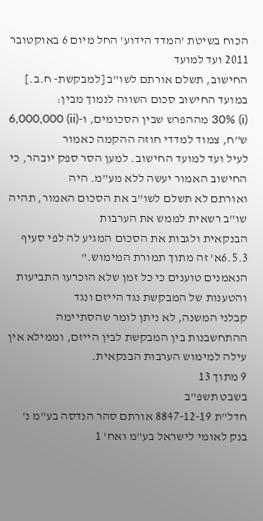הכוח בשיטת 'המדד הידוע' החל מיום 6 באוקטובר 2011 ועד למועד
החישוב, תשלם אורתם לשו"ב [למבקשת- ח.ב.] במועד החישוב סכום השווה לנמוך מבין:
(i) 30% מההפרש שבין הסכומים, ו-(ii) 6,000,000 ש"ח, צמוד למדדי חוזה ההקמה כאמור
לעיל ועד למועד החישוב. למען הסר ספק יובהר, כי החישוב האמור יעשה ללא מע"מ. היה
ואורתם לא תשלם לשו"ב את הסכום האמור, תהיה שו"ב רשאית לממש את הערבות
הבנקאית ולגבות את הסכום המגיע לה לפי סעיף 6.5.3א' זה מתוך תמורת המימוש."
הנאמנים טוענים כי כל זמן שלא הוכרעו התביעות והטענות של המבקשת נגד הייזם ונגד
קבלני המשנה, לא ניתן לומר שהסתיימה ההתחשבנות בין המבקשת לבין הייזם, וממילא אין
עילה למימוש הערבות הבנקאית.
9 מתוך 13
בשבט תשפ"ב
חדל"ת 8847-12-19 אורתם סהר הנדסה בע"מ נ' בנק לאומי לישראל בע"מ ואח' 1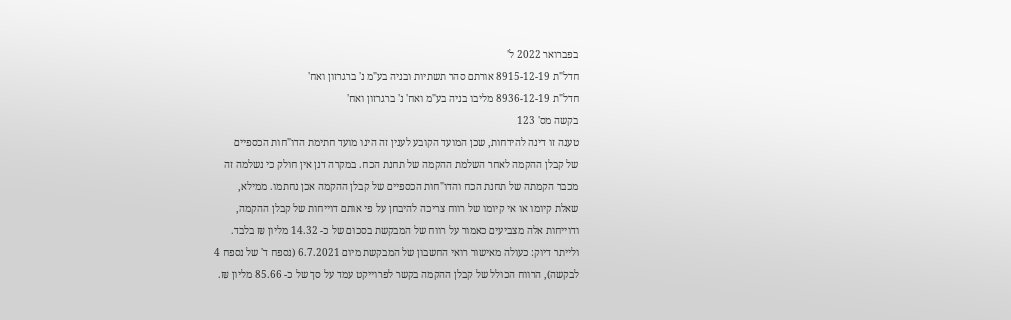בפברואר 2022 ל'
חדל"ת 8915-12-19 אורתם סהר תשתיות ובניה בע"מ נ' ברגרזון ואח'
חדל"ת 8936-12-19 מליבו בניה בע"מ ואח' נ' ברגרזון ואח'
בקשה מס' 123
טענה זו דינה להידחות, שכן המועד הקובע לענין זה הינו מועד חתימת הדו"חות הכספיים
של קבלן ההקמה לאחר השלמת ההקמה של תחנת הכח. במקרה דנן אין חולק כי נשלמה זה
מכבר הקמתה של תחנת הכח והדו"חות הכספיים של קבלן ההקמה אכן נחתמו. ממילא,
שאלת קיומו או אי קיומו של רווח צריכה להיבחן על פי אותם דוייחות של קבלן ההקמה,
ודוייחות אלה מצביעים כאמור על רווח של המבקשת בסכום של כ- 14.32 מליון ₪ בלבד.
ולייתר דיוק: כעולה מאישור רואי החשבון של המבקשת מיום 6.7.2021 (נספח ד' של נספח 4
לבקשה), הרווח הכולל של קבלן ההקמה בקשר לפרוייקט עמד על סך של כ- 85.66 מליון ₪.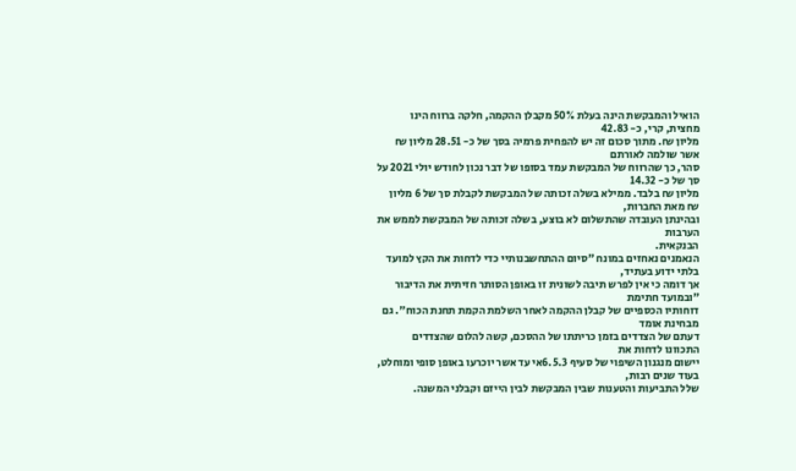הואיל והמבקשת הינה בעלת 50% מקבלן ההקמה, חלקה ברווח הינו מחצית, קרי, כ- 42.83
מליון ₪. מתוך סכום זה יש להפחית פרמיה בסך של כ- 28.51 מליון ₪ אשר שולמה לאורתם
סהר, כך שהרווח של המבקשת עמד בסופו של דבר נכון לחודש יולי 2021 על סך של כ- 14.32
מליון ₪ בלבד. ממילא בשלה זכותה של המבקשת לקבלת סך של 6 מליון ₪ מאת החברות,
ובהינתן העובדה שהתשלום לא בוצע, בשלה זכותה של המבקשת לממש את הערבות
הבנקאית.
הנאמנים נאחזים במונח "סיום ההתחשבנותיי כדי לדחות את הקץ למועד בלתי ידוע בעתיד,
אך דומה כי אין לפרש תיבה לשונית זו באופן הסותר חזיתית את הדיבור "ובמועד חתימת
דוחותיו הכספיים של קבלן ההקמה לאחר השלמת הקמת תחנת הכוח". גם מבחינת אומד
דעתם של הצדדים בזמן כריתתו של ההסכם, קשה להלום שהצדדים התכוונו לדחות את
יישום מנגנון השיפוי של סעיף 6.5.3אי עד אשר יוכרעו באופן סופי ומוחלט, בעוד שנים רבות,
שלל התביעות והטענות שבין המבקשת לבין הייזם וקבלני המשנה.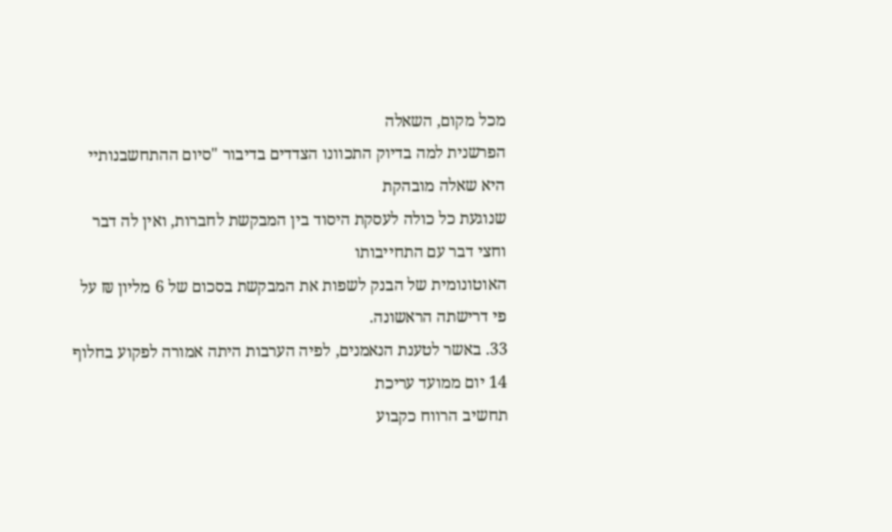מכל מקום, השאלה
הפרשנית למה בדיוק התכוונו הצדדים בדיבור "סיום ההתחשבנותיי היא שאלה מובהקת
שנוגעת כל כולה לעסקת היסוד בין המבקשת לחברות, ואין לה דבר וחצי דבר עם התחייבותו
האוטונומית של הבנק לשפות את המבקשת בסכום של 6 מליון ₪ על פי דרישתה הראשונה.
33. באשר לטענת הנאמנים, לפיה הערבות היתה אמורה לפקוע בחלוף 14 יום ממועד עריכת
תחשיב הרווח כקבוע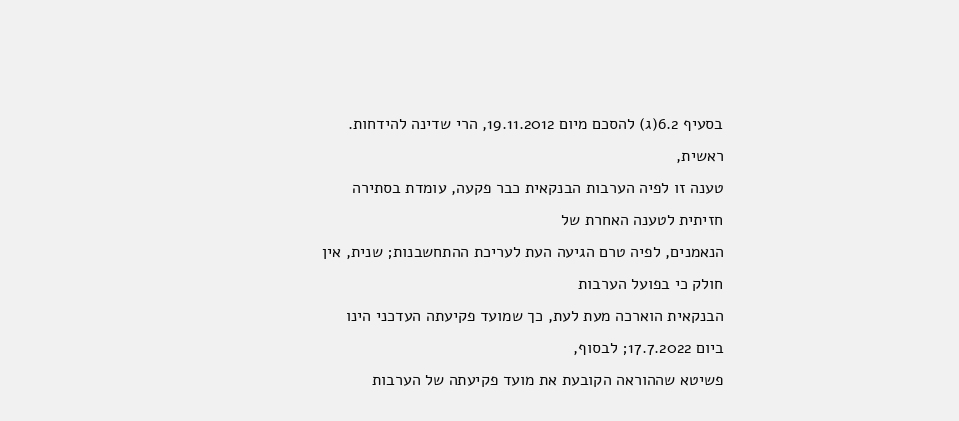בסעיף 6.2(ג) להסכם מיום 19.11.2012, הרי שדינה להידחות. ראשית,
טענה זו לפיה הערבות הבנקאית כבר פקעה, עומדת בסתירה חזיתית לטענה האחרת של
הנאמנים, לפיה טרם הגיעה העת לעריכת ההתחשבנות; שנית, אין חולק כי בפועל הערבות
הבנקאית הוארכה מעת לעת, כך שמועד פקיעתה העדכני הינו ביום 17.7.2022; לבסוף,
פשיטא שההוראה הקובעת את מועד פקיעתה של הערבות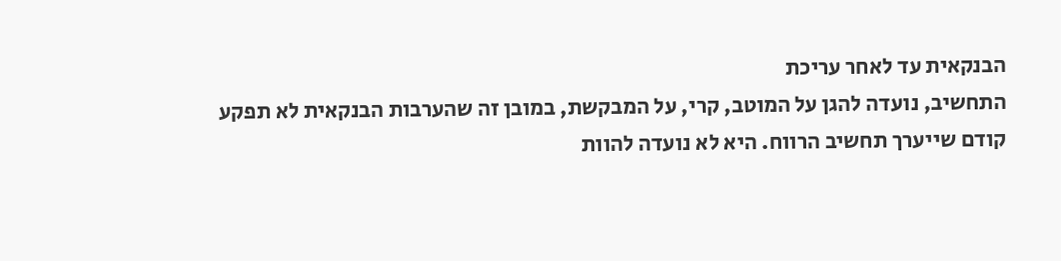הבנקאית עד לאחר עריכת
התחשיב, נועדה להגן על המוטב, קרי, על המבקשת, במובן זה שהערבות הבנקאית לא תפקע
קודם שייערך תחשיב הרווח. היא לא נועדה להוות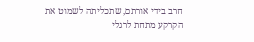חרב בידי אורתם, שתכליתה לשמוט את
הקרקע מתחת לרגלי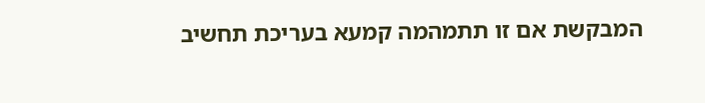המבקשת אם זו תתמהמה קמעא בעריכת תחשיב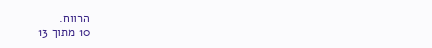הרווח.
10 מתוך 13